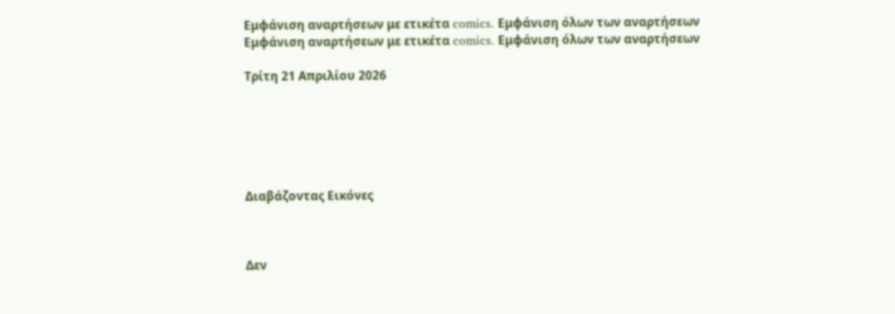Εμφάνιση αναρτήσεων με ετικέτα comics. Εμφάνιση όλων των αναρτήσεων
Εμφάνιση αναρτήσεων με ετικέτα comics. Εμφάνιση όλων των αναρτήσεων

Τρίτη 21 Απριλίου 2026






Διαβάζοντας Εικόνες



Δεν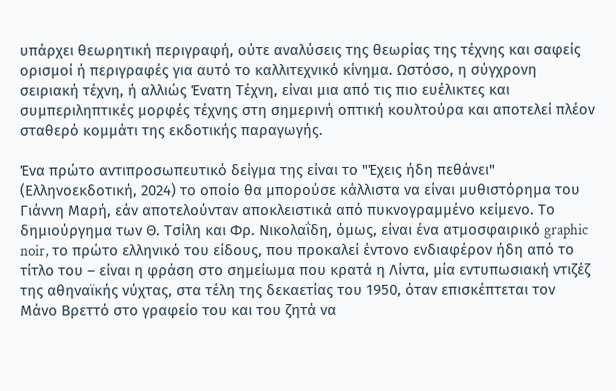υπάρχει θεωρητική περιγραφή, ούτε αναλύσεις της θεωρίας της τέχνης και σαφείς ορισμοί ή περιγραφές για αυτό το καλλιτεχνικό κίνημα. Ωστόσο, η σύγχρονη σειριακή τέχνη, ή αλλιώς Ένατη Τέχνη, είναι μια από τις πιο ευέλικτες και συμπεριληπτικές μορφές τέχνης στη σημερινή οπτική κουλτούρα και αποτελεί πλέον σταθερό κομμάτι της εκδοτικής παραγωγής.

Ένα πρώτο αντιπροσωπευτικό δείγμα της είναι το "Έχεις ήδη πεθάνει" (Ελληνοεκδοτική, 2024) το οποίο θα μπορούσε κάλλιστα να είναι μυθιστόρημα του Γιάννη Μαρή, εάν αποτελούνταν απoκλειστικά από πυκνογραμμένο κείμενο. Το δημιούργημα των Θ. Τσίλη και Φρ. Νικολαΐδη, όμως, είναι ένα ατμοσφαιρικό graphic noir, το πρώτο ελληνικό του είδους, που προκαλεί έντονο ενδιαφέρον ήδη από το τίτλο του – είναι η φράση στο σημείωμα που κρατά η Λίντα, μία εντυπωσιακή ντιζέζ της αθηναϊκής νύχτας, στα τέλη της δεκαετίας του 1950, όταν επισκέπτεται τον Μάνο Βρεττό στο γραφείο του και του ζητά να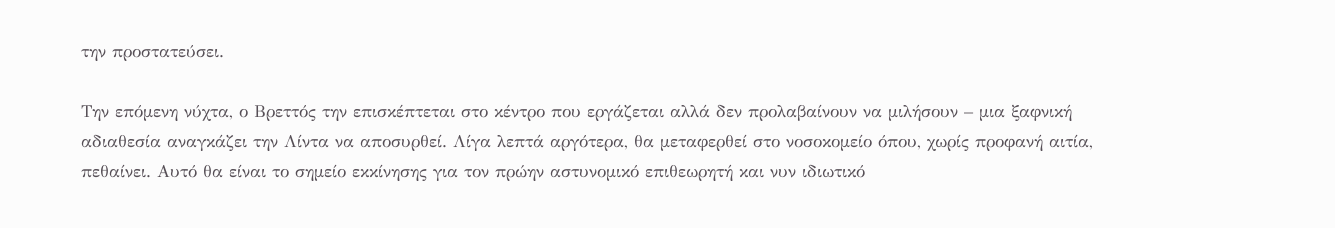την προστατεύσει.

Την επόμενη νύχτα, ο Βρεττός την επισκέπτεται στο κέντρο που εργάζεται αλλά δεν προλαβαίνουν να μιλήσουν – μια ξαφνική αδιαθεσία αναγκάζει την Λίντα να αποσυρθεί. Λίγα λεπτά αργότερα, θα μεταφερθεί στο νοσοκομείο όπου, χωρίς προφανή αιτία, πεθαίνει. Αυτό θα είναι το σημείο εκκίνησης για τον πρώην αστυνομικό επιθεωρητή και νυν ιδιωτικό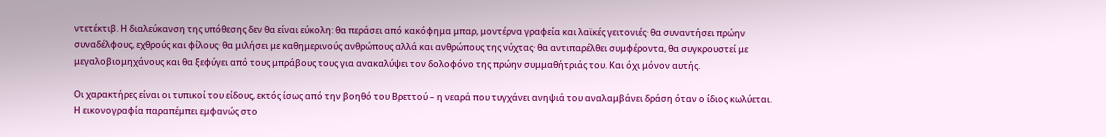ντετέκτιβ. Η διαλεύκανση της υπόθεσης δεν θα είναι εύκολη: θα περάσει από κακόφημα μπαρ, μοντέρνα γραφεία και λαϊκές γειτονιές· θα συναντήσει πρώην συναδέλφους, εχθρούς και φίλους· θα μιλήσει με καθημερινούς ανθρώπους αλλά και ανθρώπους της νύχτας· θα αντιπαρέλθει συμφέροντα, θα συγκρουστεί με μεγαλοβιομηχάνους και θα ξεφύγει από τους μπράβους τους για ανακαλύψει τον δολοφόνο της πρώην συμμαθήτριάς του. Και όχι μόνον αυτής.

Οι χαρακτήρες είναι οι τυπικοί του είδους, εκτός ίσως από την βοηθό του Βρεττού – η νεαρά που τυγχάνει ανηψιά του αναλαμβάνει δράση όταν ο ίδιος κωλύεται. Η εικονογραφία παραπέμπει εμφανώς στο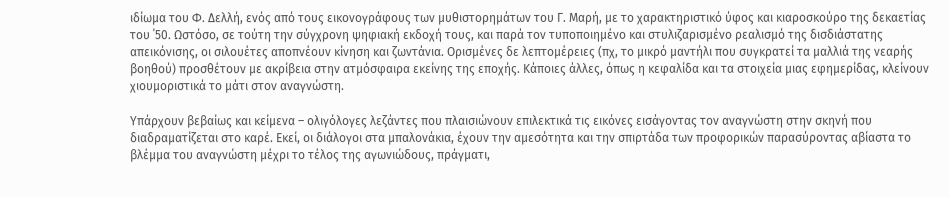ιδίωμα του Φ. Δελλή, ενός από τους εικονογράφους των μυθιστορημάτων του Γ. Μαρή, με το χαρακτηριστικό ύφος και κιαροσκούρο της δεκαετίας του ΄50. Ωστόσο, σε τούτη την σύγχρονη ψηφιακή εκδοχή τους, και παρά τον τυποποιημένο και στυλιζαρισμένο ρεαλισμό της δισδιάστατης απεικόνισης, οι σιλουέτες αποπνέουν κίνηση και ζωντάνια. Ορισμένες δε λεπτομέρειες (πχ, το μικρό μαντήλι που συγκρατεί τα μαλλιά της νεαρής βοηθού) προσθέτουν με ακρίβεια στην ατμόσφαιρα εκείνης της εποχής. Κάποιες άλλες, όπως η κεφαλίδα και τα στοιχεία μιας εφημερίδας, κλείνουν χιουμοριστικά το μάτι στον αναγνώστη.

Υπάρχουν βεβαίως και κείμενα – ολιγόλογες λεζάντες που πλαισιώνουν επιλεκτικά τις εικόνες εισάγοντας τον αναγνώστη στην σκηνή που διαδραματίζεται στο καρέ. Εκεί, οι διάλογοι στα μπαλονάκια, έχουν την αμεσότητα και την σπιρτάδα των προφορικών παρασύροντας αβίαστα το βλέμμα του αναγνώστη μέχρι το τέλος της αγωνιώδους, πράγματι,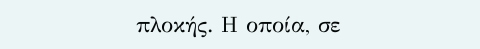πλοκής. Η οποία, σε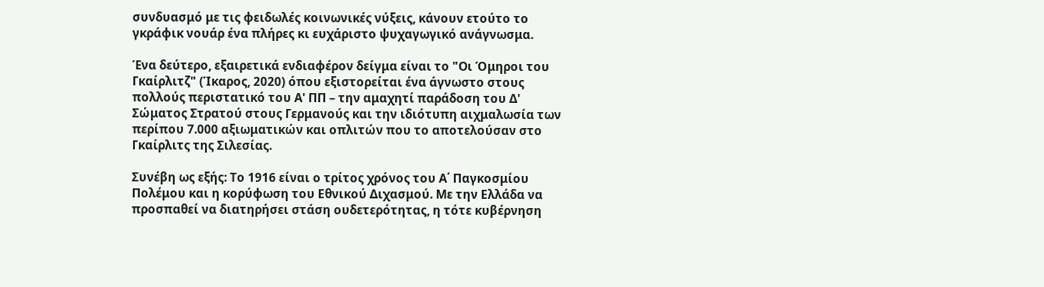συνδυασμό με τις φειδωλές κοινωνικές νύξεις, κάνουν ετούτο το γκράφικ νουάρ ένα πλήρες κι ευχάριστο ψυχαγωγικό ανάγνωσμα.

Ένα δεύτερο, εξαιρετικά ενδιαφέρον δείγμα είναι το "Οι Όμηροι του Γκαίρλιτζ" (Ίκαρος, 2020) όπου εξιστορείται ένα άγνωστο στους πολλούς περιστατικό του Α' ΠΠ – την αμαχητί παράδοση του Δ' Σώματος Στρατού στους Γερμανούς και την ιδιότυπη αιχμαλωσία των περίπου 7.000 αξιωματικών και οπλιτών που το αποτελούσαν στο Γκαίρλιτς της Σιλεσίας.

Συνέβη ως εξής: Το 1916 είναι ο τρίτος χρόνος του Α΄ Παγκοσμίου Πολέμου και η κορύφωση του Εθνικού Διχασμού. Με την Ελλάδα να προσπαθεί να διατηρήσει στάση ουδετερότητας, η τότε κυβέρνηση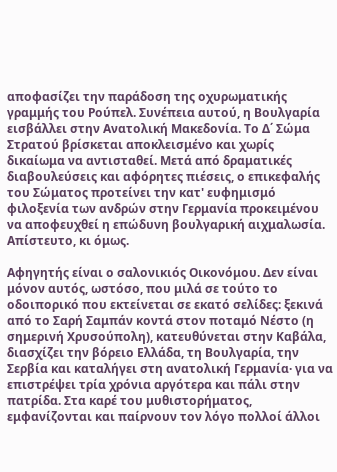αποφασίζει την παράδοση της οχυρωματικής γραμμής του Ρούπελ. Συνέπεια αυτού, η Βουλγαρία εισβάλλει στην Ανατολική Μακεδονία. Το Δ΄ Σώμα Στρατού βρίσκεται αποκλεισμένο και χωρίς δικαίωμα να αντισταθεί. Μετά από δραματικές διαβουλεύσεις και αφόρητες πιέσεις, ο επικεφαλής του Σώματος προτείνει την κατ' ευφημισμό φιλοξενία των ανδρών στην Γερμανία προκειμένου να αποφευχθεί η επώδυνη βουλγαρική αιχμαλωσία. Απίστευτο, κι όμως.

Αφηγητής είναι ο σαλονικιός Οικονόμου. Δεν είναι μόνον αυτός, ωστόσο, που μιλά σε τούτο το οδοιπορικό που εκτείνεται σε εκατό σελίδες: ξεκινά από το Σαρή Σαμπάν κοντά στον ποταμό Νέστο (η σημερινή Χρυσούπολη), κατευθύνεται στην Καβάλα, διασχίζει την βόρειο Ελλάδα, τη Βουλγαρία, την Σερβία και καταλήγει στη ανατολική Γερμανία· για να επιστρέψει τρία χρόνια αργότερα και πάλι στην πατρίδα. Στα καρέ του μυθιστορήματος, εμφανίζονται και παίρνουν τον λόγο πολλοί άλλοι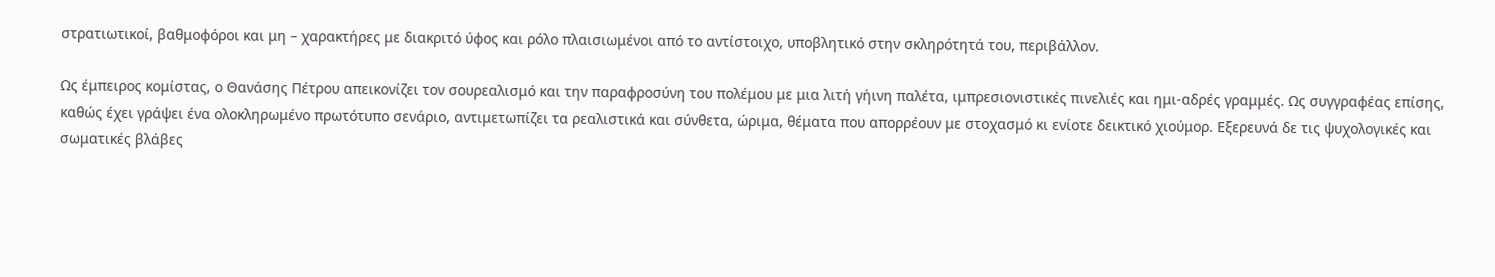στρατιωτικοί, βαθμοφόροι και μη – χαρακτήρες με διακριτό ύφος και ρόλο πλαισιωμένοι από το αντίστοιχο, υποβλητικό στην σκληρότητά του, περιβάλλον.

Ως έμπειρος κομίστας, ο Θανάσης Πέτρου απεικονίζει τον σουρεαλισμό και την παραφροσύνη του πολέμου με μια λιτή γήινη παλέτα, ιμπρεσιονιστικές πινελιές και ημι-αδρές γραμμές. Ως συγγραφέας επίσης, καθώς έχει γράψει ένα ολοκληρωμένο πρωτότυπο σενάριο, αντιμετωπίζει τα ρεαλιστικά και σύνθετα, ώριμα, θέματα που απορρέουν με στοχασμό κι ενίοτε δεικτικό χιούμορ. Εξερευνά δε τις ψυχολογικές και σωματικές βλάβες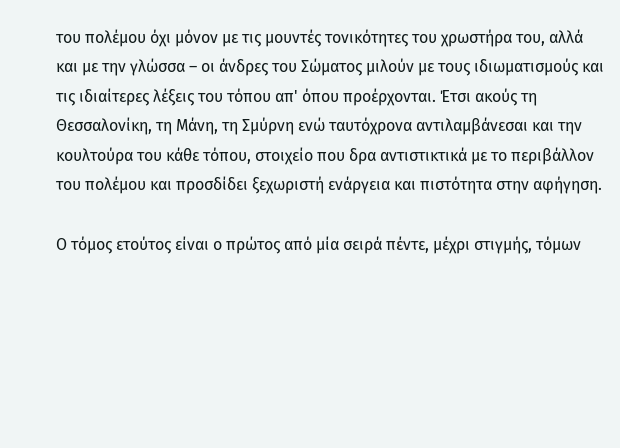του πολέμου όχι μόνον με τις μουντές τονικότητες του χρωστήρα του, αλλά και με την γλώσσα – οι άνδρες του Σώματος μιλούν με τους ιδιωματισμούς και τις ιδιαίτερες λέξεις του τόπου απ' όπου προέρχονται. Έτσι ακούς τη Θεσσαλονίκη, τη Μάνη, τη Σμύρνη ενώ ταυτόχρονα αντιλαμβάνεσαι και την κουλτούρα του κάθε τόπου, στοιχείο που δρα αντιστικτικά με το περιβάλλον του πολέμου και προσδίδει ξεχωριστή ενάργεια και πιστότητα στην αφήγηση.

Ο τόμος ετούτος είναι ο πρώτος από μία σειρά πέντε, μέχρι στιγμής, τόμων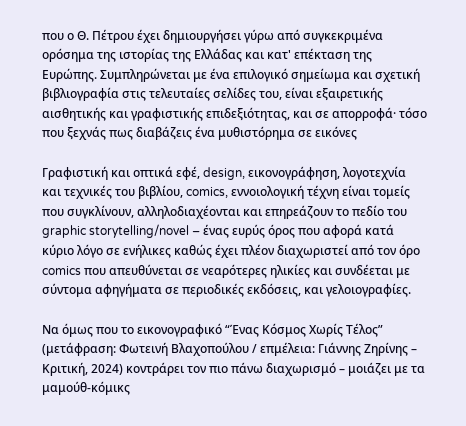που ο Θ. Πέτρου έχει δημιουργήσει γύρω από συγκεκριμένα ορόσημα της ιστορίας της Ελλάδας και κατ' επέκταση της Ευρώπης. Συμπληρώνεται με ένα επιλογικό σημείωμα και σχετική βιβλιογραφία στις τελευταίες σελίδες του, είναι εξαιρετικής αισθητικής και γραφιστικής επιδεξιότητας, και σε απορροφά· τόσο που ξεχνάς πως διαβάζεις ένα μυθιστόρημα σε εικόνες

Γραφιστική και οπτικά εφέ, design, εικονογράφηση, λογοτεχνία και τεχνικές του βιβλίου, comics, εννοιολογική τέχνη είναι τομείς που συγκλίνουν, αλληλοδιαχέονται και επηρεάζουν το πεδίο του graphic storytelling/novel – ένας ευρύς όρος που αφορά κατά κύριο λόγο σε ενήλικες καθώς έχει πλέον διαχωριστεί από τον όρο comics που απευθύνεται σε νεαρότερες ηλικίες και συνδέεται με σύντομα αφηγήματα σε περιοδικές εκδόσεις, και γελοιογραφίες.

Να όμως που το εικονογραφικό “Ένας Κόσμος Χωρίς Τέλος” (μετάφραση: Φωτεινή Βλαχοπούλου / επμέλεια: Γιάννης Ζηρίνης – Κριτική, 2024) κοντράρει τον πιο πάνω διαχωρισμό – μοιάζει με τα μαμούθ-κόμικς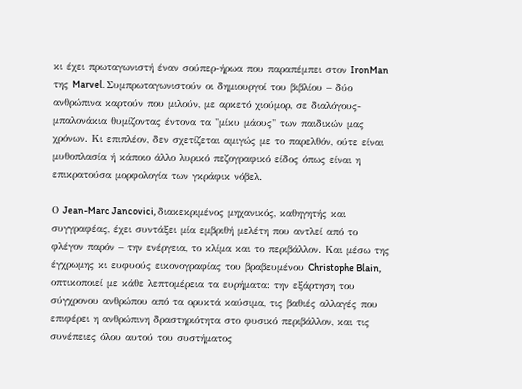κι έχει πρωταγωνιστή έναν σούπερ-ήρωα που παραπέμπει στον IronMan της Marvel. Συμπρωταγωνιστούν οι δημιουργοί του βιβλίου – δύο ανθρώπινα καρτούν που μιλούν, με αρκετό χιούμορ, σε διαλόγους-μπαλονάκια θυμίζοντας έντονα τα "μίκυ μάους" των παιδικών μας χρόνων. Κι επιπλέον, δεν σχετίζεται αμιγώς με το παρελθόν, ούτε είναι μυθοπλασία ή κάποιο άλλο λυρικό πεζογραφικό είδος όπως είναι η επικρατούσα μορφολογία των γκράφικ νόβελ.

Ο Jean-Marc Jancovici, διακεκριμένος μηχανικός, καθηγητής και συγγραφέας, έχει συντάξει μία εμβριθή μελέτη που αντλεί από το φλέγον παρόν – την ενέργεια, το κλίμα και το περιβάλλον. Και μέσω της έγχρωμης κι ευφυούς εικονογραφίας του βραβευμένου Christophe Blain, οπτικοποιεί με κάθε λεπτομέρεια τα ευρήματα: την εξάρτηση του σύγχρονου ανθρώπου από τα ορυκτά καύσιμα, τις βαθιές αλλαγές που επιφέρει η ανθρώπινη δραστηριότητα στο φυσικό περιβάλλον, και τις συνέπειες όλου αυτού του συστήματος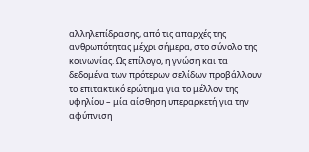αλληλεπίδρασης, από τις απαρχές της ανθρωπότητας μέχρι σήμερα, στο σύνολο της κοινωνίας. Ως επίλογο, η γνώση και τα δεδομένα των πρότερων σελίδων προβάλλουν το επιτακτικό ερώτημα για το μέλλον της υφηλίου – μία αίσθηση υπεραρκετή για την αφύπνιση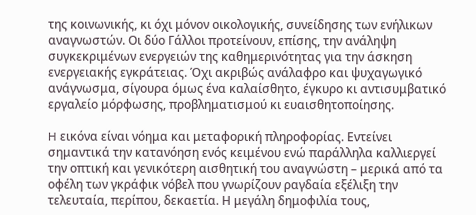της κοινωνικής, κι όχι μόνον οικολογικής, συνείδησης των ενήλικων αναγνωστών. Οι δύο Γάλλοι προτείνουν, επίσης, την ανάληψη συγκεκριμένων ενεργειών της καθημερινότητας για την άσκηση ενεργειακής εγκράτειας. Όχι ακριβώς ανάλαφρο και ψυχαγωγικό ανάγνωσμα, σίγουρα όμως ένα καλαίσθητο, έγκυρο κι αντισυμβατικό εργαλείο μόρφωσης, προβληματισμού κι ευαισθητοποίησης.

H εικόνα είναι νόημα και μεταφορική πληροφορίας. Εντείνει σημαντικά την κατανόηση ενός κειμένου ενώ παράλληλα καλλιεργεί την οπτική και γενικότερη αισθητική του αναγνώστη – μερικά από τα οφέλη των γκράφικ νόβελ που γνωρίζουν ραγδαία εξέλιξη την τελευταία, περίπου, δεκαετία. Η μεγάλη δημοφιλία τους,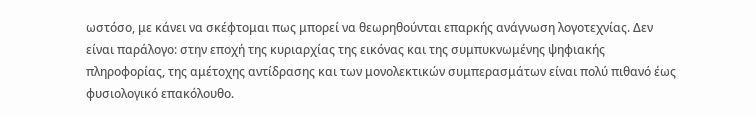ωστόσο, με κάνει να σκέφτομαι πως μπορεί να θεωρηθούνται επαρκής ανάγνωση λογοτεχνίας. Δεν είναι παράλογο: στην εποχή της κυριαρχίας της εικόνας και της συμπυκνωμένης ψηφιακής πληροφορίας, της αμέτοχης αντίδρασης και των μονολεκτικών συμπερασμάτων είναι πολύ πιθανό έως φυσιολογικό επακόλουθο.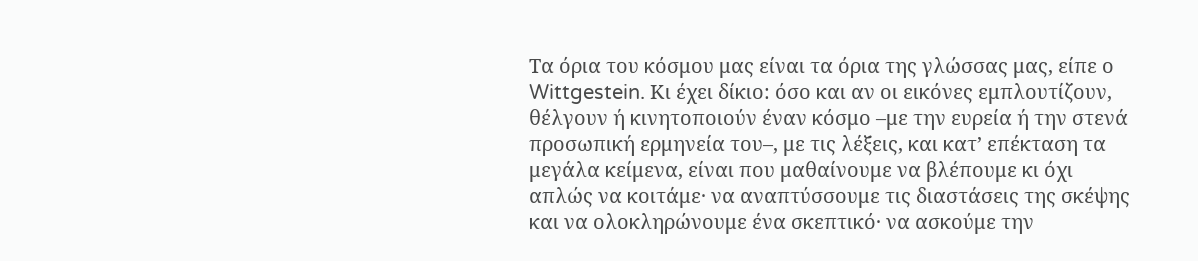Τα όρια του κόσμου μας είναι τα όρια της γλώσσας μας, είπε ο Wittgestein. Κι έχει δίκιο: όσο και αν οι εικόνες εμπλουτίζουν, θέλγουν ή κινητοποιούν έναν κόσμο –με την ευρεία ή την στενά προσωπική ερμηνεία του–, με τις λέξεις, και κατ’ επέκταση τα μεγάλα κείμενα, είναι που μαθαίνουμε να βλέπουμε κι όχι απλώς να κοιτάμε· να αναπτύσσουμε τις διαστάσεις της σκέψης και να ολοκληρώνουμε ένα σκεπτικό· να ασκούμε την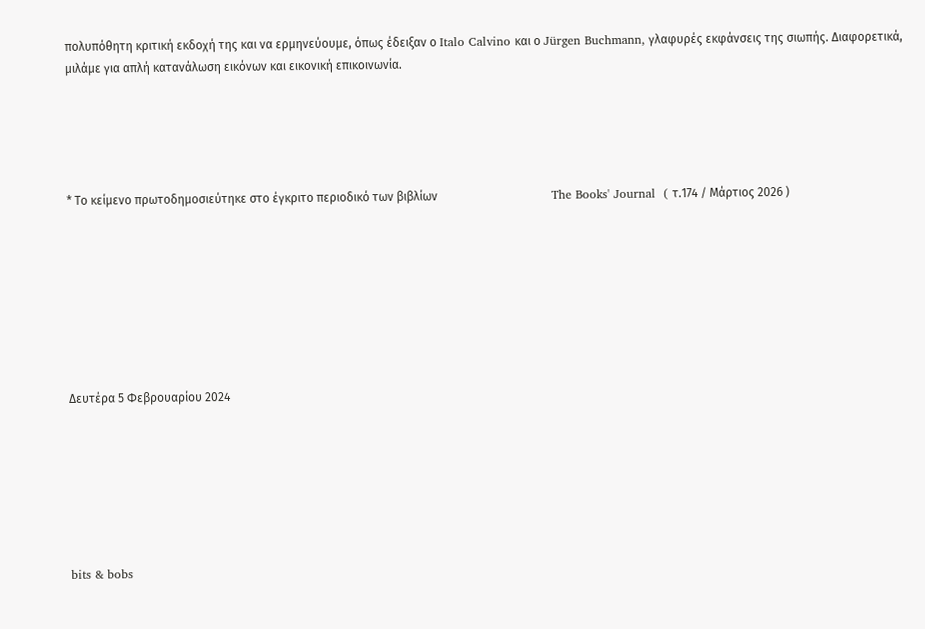πολυπόθητη κριτική εκδοχή της και να ερμηνεύουμε, όπως έδειξαν ο Italo Calvino και ο Jürgen Buchmann, γλαφυρές εκφάνσεις της σιωπής. Διαφορετικά, μιλάμε για απλή κατανάλωση εικόνων και εικονική επικοινωνία.





* Το κείμενο πρωτοδημοσιεύτηκε στο έγκριτο περιοδικό των βιβλίων                                      The Books' Journal  ( τ.174 / Μάρτιος 2026 )








Δευτέρα 5 Φεβρουαρίου 2024







bits & bobs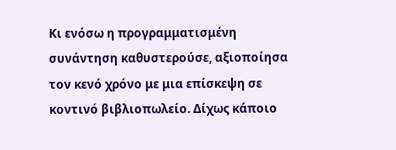Κι ενόσω η προγραμματισμένη συνάντηση καθυστερούσε, αξιοποίησα τον κενό χρόνο με μια επίσκεψη σε κοντινό βιβλιοπωλείο. Δίχως κάποιο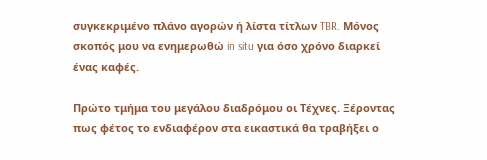συγκεκριμένο πλάνο αγορών ή λίστα τίτλων TBR. Μόνος σκοπός μου να ενημερωθώ in situ για όσο χρόνο διαρκεί ένας καφές.

Πρώτο τμήμα του μεγάλου διαδρόμου οι Τέχνες. Ξέροντας πως φέτος το ενδιαφέρον στα εικαστικά θα τραβήξει ο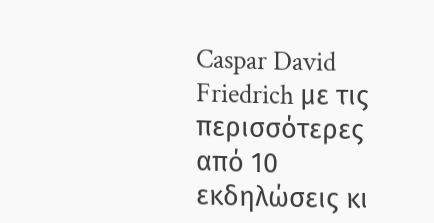Caspar David Friedrich με τις περισσότερες από 10 εκδηλώσεις κι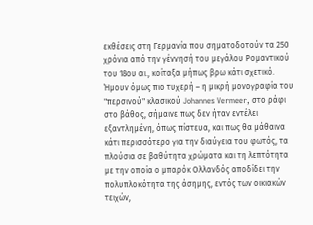εκθέσεις στη Γερμανία που σηματοδοτούν τα 250 χρόνια από την γέννησή του μεγάλου Ρομαντικού του 18ου αι., κοίταξα μήπως βρω κάτι σχετικό. Ήμουν όμως πιο τυχερή – η μικρή μονογραφία του "περσινού" κλασικού Johannes Vermeer, στο ράφι στο βάθος, σήμαινε πως δεν ήταν εντέλει εξαντλημένη, όπως πίστευα, και πως θα μάθαινα κάτι περισσότερο για την διαύγεια του φωτός, τα πλούσια σε βαθύτητα χρώματα και τη λεπτότητα με την οποία ο μπαρόκ Ολλανδός αποδίδει την πολυπλοκότητα της άσημης, εντός των οικιακών τειχών,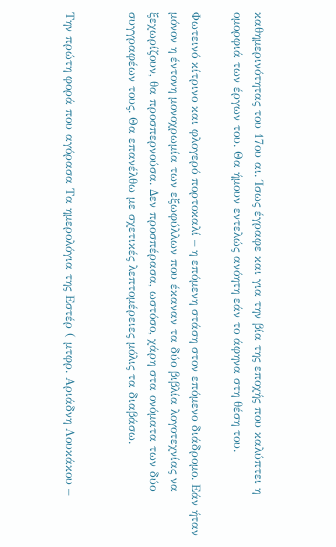καθημερινότητας του 17ου αι. Ίσως έγραφε και για την βία της εποχής που καλύπτει η ομορφιά των έργων του. Θα ήμουν εντελώς ανόητη εάν το άφηνα στη θέση του.

Φωτεινό κίτρινο και φλογερό πορτοκαλί – η επόμενη στάση στον επόμενο διάδρομο. Εάν ήταν μόνον η έντονη μονοχρωμία των εξωφύλλων που έκαναν τα δύο βιβλία λογοτεχνίας να ξεχωρίζουν, θα προσπερνούσα. Δεν προσπέρασα, ωστόσο, χάρη στα ονόματα των δύο συγγραφέων τους. Θα επανέλθω με σχετικές λεπτομέρειες μόλις τα διαβάσω.


Την πρώτη φορά που αγόρασα Τα ημερολόγια της Εστέρ ( μτφρ. Αριάδνη Λουκάκου –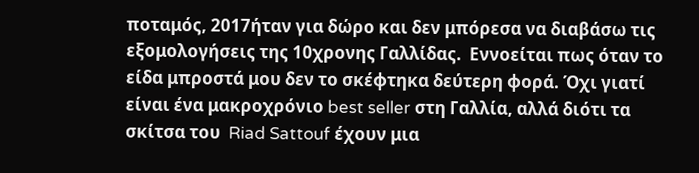ποταμός, 2017ήταν για δώρο και δεν μπόρεσα να διαβάσω τις εξομολογήσεις της 10χρονης Γαλλίδας.  Εννοείται πως όταν το είδα μπροστά μου δεν το σκέφτηκα δεύτερη φορά. Όχι γιατί είναι ένα μακροχρόνιο best seller στη Γαλλία, αλλά διότι τα σκίτσα του  Riad Sattouf έχουν μια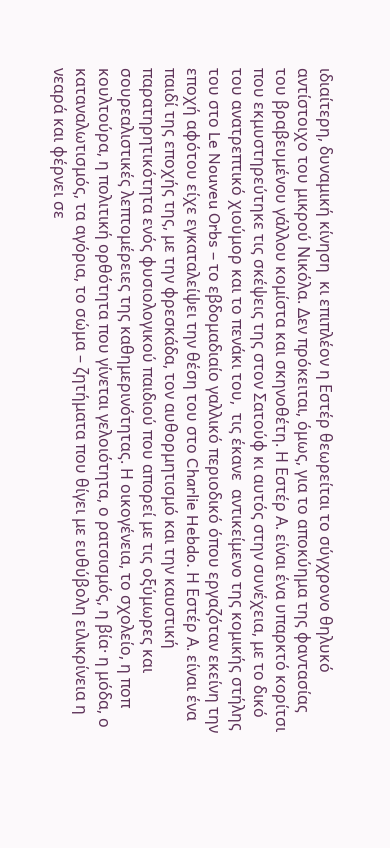ιδιαίτερη, δυναμική κίνηση  κι επιπλέον η Εστέρ θεωρείται το σύγχρονο θηλυκό αντίστοιχο του μικρού Νικόλα. Δεν πρόκειται, όμως, για το αποκύημα της φαντασίας του βραβευμένου γάλλου κομίστα και σκηνοθέτη. Η Εστέρ Α. είναι ένα υπαρκτό κορίτσι που εκμυστηρεύτηκε τις σκέψεις της στον Σατούφ κι αυτός στην συνέχεια, με το δικό του ανατρεπτικό χιούμορ και το πενάκι του,  τις έκανε  αντικείμενο της κομικής στήλης του στο Le Nouveu Orbs – το εβδομαδιαίο γαλλικό περιοδικό όπου εργαζόταν εκείνη την εποχή αφότου είχε εγκαταλείψει την θέση του στο Charlie Hebdo. Η Εστέρ Α. είναι ένα παιδί της εποχής της, με την φρεσκάδα, τον αυθορμητισμό και την καυστική παρατηρητικότητα ενός φυσιολογικού παιδιού που απορεί με τις οξύμωρες και σουρεαλιστικές λεπτομέρειες της καθημερινότητας. Η οικογένεια, το σχολείο, η ποπ κουλτούρα, η πολιτική ορθότητα που γίνεται γελοιότητα, ο ρατσισμός, η βία· η μόδα, ο καταναλωτισμός, τα αγόρια, το σώμα – ζητήματα που θίγει με ευθύβολη ειλικρίνεια η νεαρά και φέρνει σε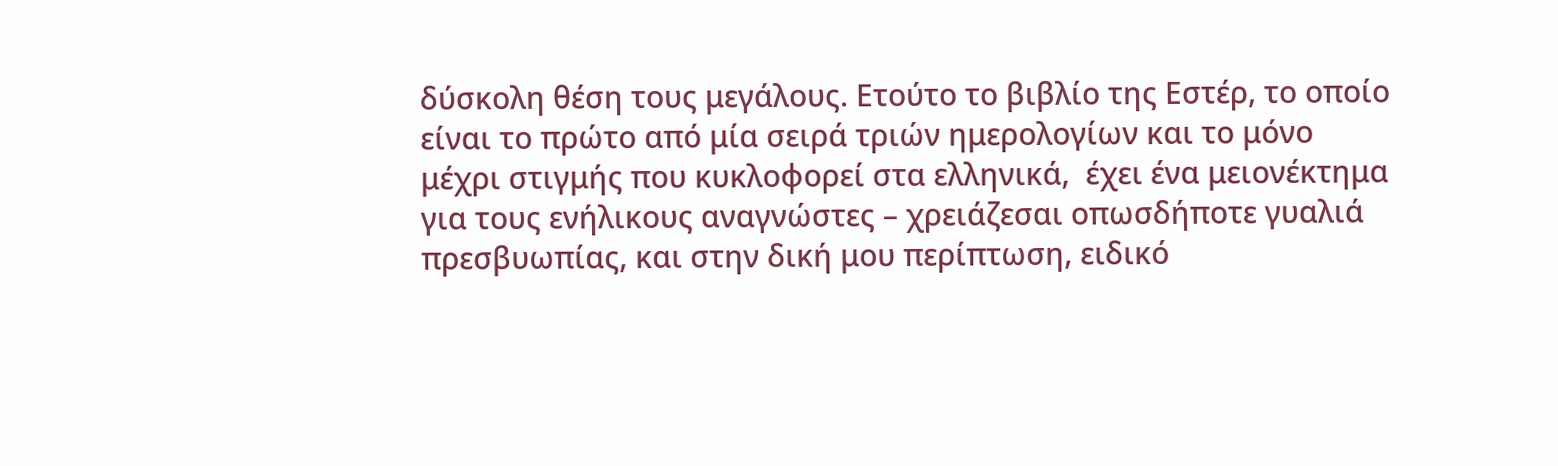δύσκολη θέση τους μεγάλους. Ετούτο το βιβλίο της Εστέρ, το οποίο είναι το πρώτο από μία σειρά τριών ημερολογίων και το μόνο  μέχρι στιγμής που κυκλοφορεί στα ελληνικά,  έχει ένα μειονέκτημα για τους ενήλικους αναγνώστες – χρειάζεσαι οπωσδήποτε γυαλιά πρεσβυωπίας, και στην δική μου περίπτωση, ειδικό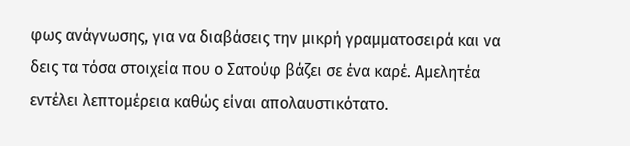φως ανάγνωσης, για να διαβάσεις την μικρή γραμματοσειρά και να δεις τα τόσα στοιχεία που ο Σατούφ βάζει σε ένα καρέ. Αμελητέα εντέλει λεπτομέρεια καθώς είναι απολαυστικότατο.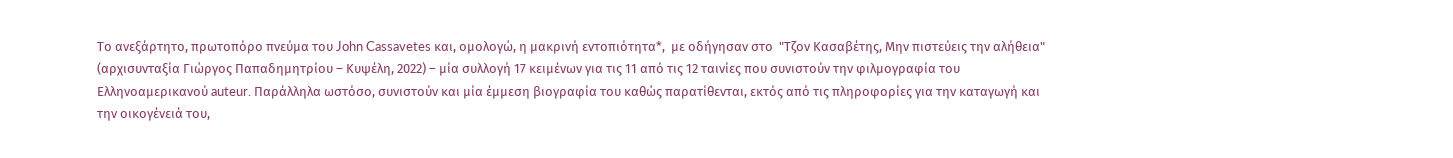Το ανεξάρτητο, πρωτοπόρο πνεύμα του John Cassavetes και, ομολογώ, η μακρινή εντοπιότητα*,  με οδήγησαν στο  "Τζον Κασαβέτης, Μην πιστεύεις την αλήθεια" (αρχισυνταξία Γιώργος Παπαδημητρίου – Κυψέλη, 2022) – μία συλλογή 17 κειμένων για τις 11 από τις 12 ταινίες που συνιστούν την φιλμογραφία του Ελληνοαμερικανού auteur. Παράλληλα ωστόσο, συνιστούν και μία έμμεση βιογραφία του καθώς παρατίθενται, εκτός από τις πληροφορίες για την καταγωγή και την οικογένειά του,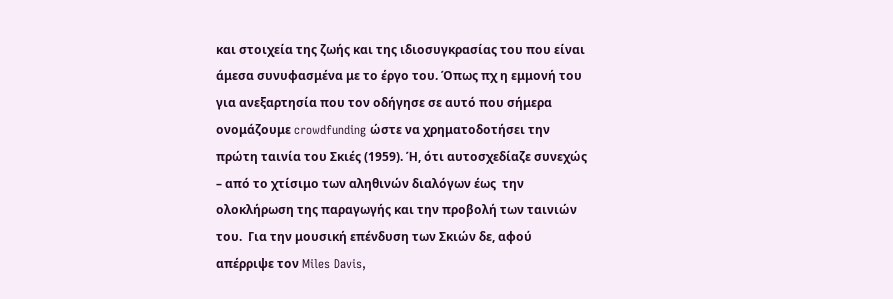και στοιχεία της ζωής και της ιδιοσυγκρασίας του που είναι άμεσα συνυφασμένα με το έργο του. Όπως πχ η εμμονή του για ανεξαρτησία που τον οδήγησε σε αυτό που σήμερα ονομάζουμε crowdfunding ώστε να χρηματοδοτήσει την πρώτη ταινία του Σκιές (1959). Ή, ότι αυτοσχεδίαζε συνεχώς – από το χτίσιμο των αληθινών διαλόγων έως  την ολοκλήρωση της παραγωγής και την προβολή των ταινιών του.  Για την μουσική επένδυση των Σκιών δε, αφού απέρριψε τον Miles Davis,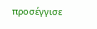προσέγγισε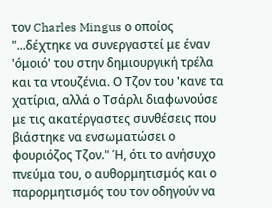τον Charles Mingus ο οποίος "...δέχτηκε να συνεργαστεί με έναν 'όμοιό' του στην δημιουργική τρέλα και τα ντουζένια. Ο Τζον του 'κανε τα χατίρια, αλλά ο Τσάρλι διαφωνούσε με τις ακατέργαστες συνθέσεις που βιάστηκε να ενσωματώσει ο φουριόζος Τζον." Ή, ότι το ανήσυχο πνεύμα του, ο αυθορμητισμός και ο παρορμητισμός του τον οδηγούν να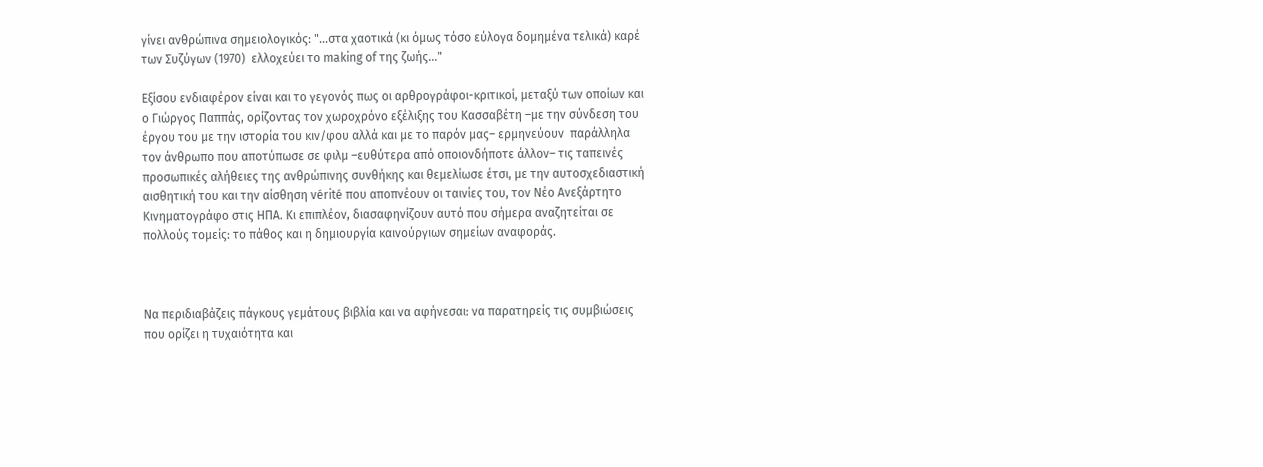γίνει ανθρώπινα σημειολογικός: "...στα χαοτικά (κι όμως τόσο εύλογα δομημένα τελικά) καρέ των Συζύγων (1970)  ελλοχεύει το making of της ζωής..."

Εξίσου ενδιαφέρον είναι και το γεγονός πως οι αρθρογράφοι-κριτικοί, μεταξύ των οποίων και ο Γιώργος Παππάς, ορίζοντας τον χωροχρόνο εξέλιξης του Κασσαβέτη –με την σύνδεση του έργου του με την ιστορία του κιν/φου αλλά και με το παρόν μας– ερμηνεύουν  παράλληλα τον άνθρωπο που αποτύπωσε σε φιλμ –ευθύτερα από οποιονδήποτε άλλον– τις ταπεινές προσωπικές αλήθειες της ανθρώπινης συνθήκης και θεμελίωσε έτσι, με την αυτοσχεδιαστική αισθητική του και την αίσθηση vérité που αποπνέουν οι ταινίες του, τον Νέο Ανεξάρτητο Κινηματογράφο στις ΗΠΑ. Κι επιπλέον, διασαφηνίζουν αυτό που σήμερα αναζητείται σε πολλούς τομείς: το πάθος και η δημιουργία καινούργιων σημείων αναφοράς.



Να περιδιαβάζεις πάγκους γεμάτους βιβλία και να αφήνεσαι: να παρατηρείς τις συμβιώσεις που ορίζει η τυχαιότητα και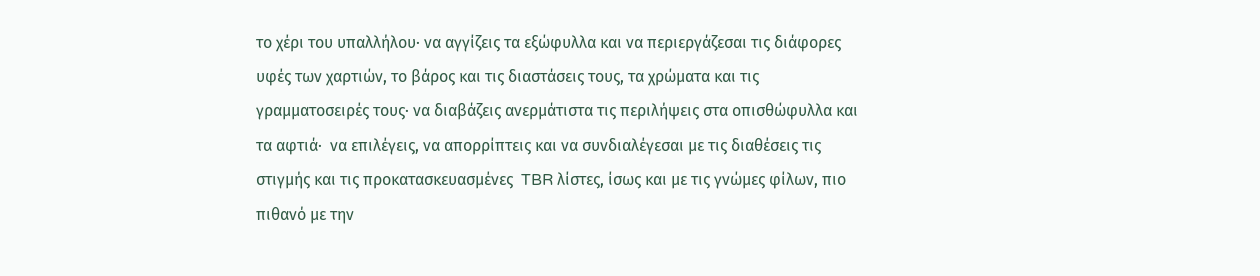το χέρι του υπαλλήλου· να αγγίζεις τα εξώφυλλα και να περιεργάζεσαι τις διάφορες υφές των χαρτιών, το βάρος και τις διαστάσεις τους, τα χρώματα και τις γραμματοσειρές τους· να διαβάζεις ανερμάτιστα τις περιλήψεις στα οπισθώφυλλα και  τα αφτιά·  να επιλέγεις, να απορρίπτεις και να συνδιαλέγεσαι με τις διαθέσεις τις στιγμής και τις προκατασκευασμένες  TBR λίστες, ίσως και με τις γνώμες φίλων, πιο πιθανό με την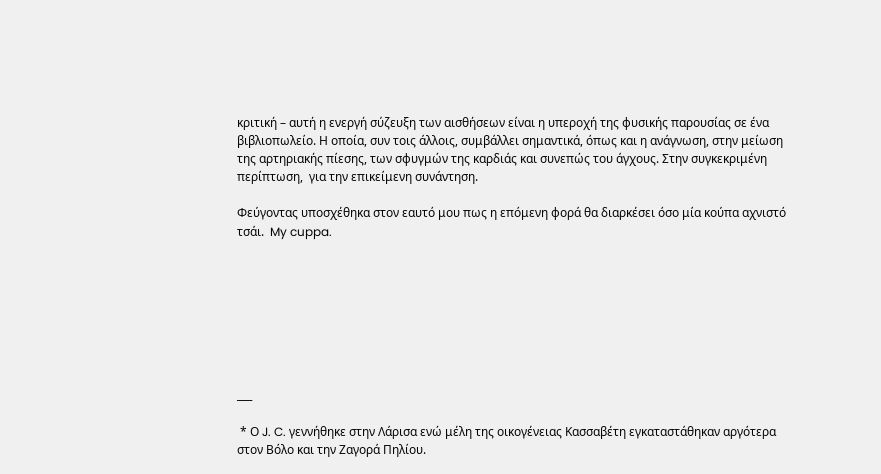κριτική – αυτή η ενεργή σύζευξη των αισθήσεων είναι η υπεροχή της φυσικής παρουσίας σε ένα βιβλιοπωλείο. Η οποία, συν τοις άλλοις, συμβάλλει σημαντικά, όπως και η ανάγνωση, στην μείωση της αρτηριακής πίεσης, των σφυγμών της καρδιάς και συνεπώς του άγχους. Στην συγκεκριμένη περίπτωση,  για την επικείμενη συνάντηση.

Φεύγοντας υποσχέθηκα στον εαυτό μου πως η επόμενη φορά θα διαρκέσει όσο μία κούπα αχνιστό τσάι.  My cuppa.








___

 * Ο J. C. γεννήθηκε στην Λάρισα ενώ μέλη της οικογένειας Κασσαβέτη εγκαταστάθηκαν αργότερα στον Βόλο και την Ζαγορά Πηλίου.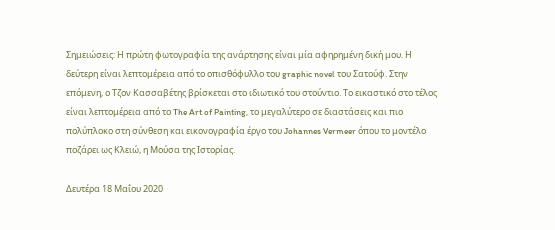Σημειώσεις: Η πρώτη φωτογραφία της ανάρτησης είναι μία αφηρημένη δική μου. Η δεύτερη είναι λεπτομέρεια από το οπισθόφυλλο του graphic novel του Σατούφ. Στην επόμενη, ο Τζον Κασσαβέτης βρίσκεται στο ιδιωτικό του στούντιο. Το εικαστικό στο τέλος είναι λεπτομέρεια από το The Art of Painting, το μεγαλύτερο σε διαστάσεις και πιο πολύπλοκο στη σύνθεση και εικονογραφία έργο του Johannes Vermeer όπου το μοντέλο ποζάρει ως Κλειώ, η Μούσα της Ιστορίας.

Δευτέρα 18 Μαΐου 2020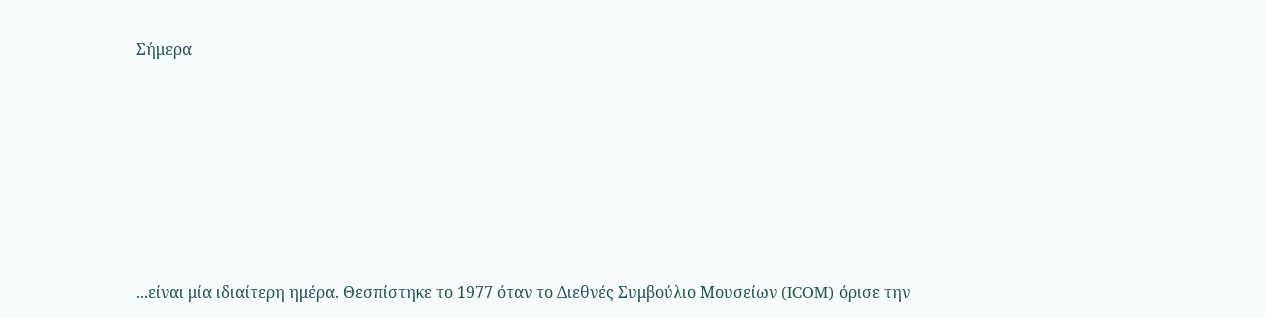Σήμερα








...είναι μία ιδιαίτερη ημέρα. Θεσπίστηκε το 1977 όταν το Διεθνές Συμβούλιο Μουσείων (ICOM) όρισε την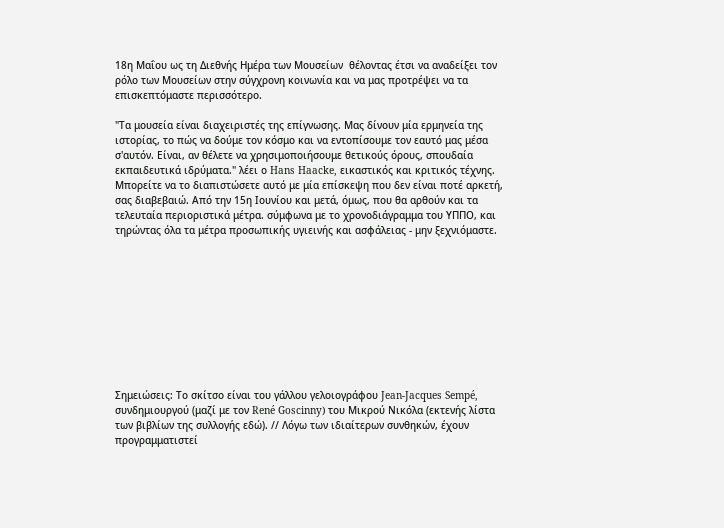18η Μαΐου ως τη Διεθνής Ημέρα των Μουσείων  θέλοντας έτσι να αναδείξει τον ρόλο των Μουσείων στην σύγχρονη κοινωνία και να μας προτρέψει να τα επισκεπτόμαστε περισσότερο.

"Τα μουσεία είναι διαχειριστές της επίγνωσης. Μας δίνουν μία ερμηνεία της ιστορίας, το πώς να δούμε τον κόσμο και να εντοπίσουμε τον εαυτό μας μέσα σ'αυτόν. Είναι, αν θέλετε να χρησιμοποιήσουμε θετικούς όρους, σπουδαία εκπαιδευτικά ιδρύματα." λέει ο Hans Haacke, εικαστικός και κριτικός τέχνης. Μπορείτε να το διαπιστώσετε αυτό με μία επίσκεψη που δεν είναι ποτέ αρκετή, σας διαβεβαιώ. Από την 15η Ιουνίου και μετά, όμως, που θα αρθούν και τα τελευταία περιοριστικά μέτρα. σύμφωνα με το χρονοδιάγραμμα του ΥΠΠΟ, και τηρώντας όλα τα μέτρα προσωπικής υγιεινής και ασφάλειας - μην ξεχνιόμαστε.










Σημειώσεις: Το σκίτσο είναι του γάλλου γελοιογράφου Jean-Jacques Sempé, συνδημιουργού (μαζί με τον René Goscinny) του Μικρού Νικόλα (εκτενής λίστα των βιβλίων της συλλογής εδώ). // Λόγω των ιδιαίτερων συνθηκών, έχουν προγραμματιστεί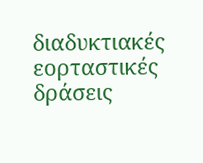διαδυκτιακές εορταστικές δράσεις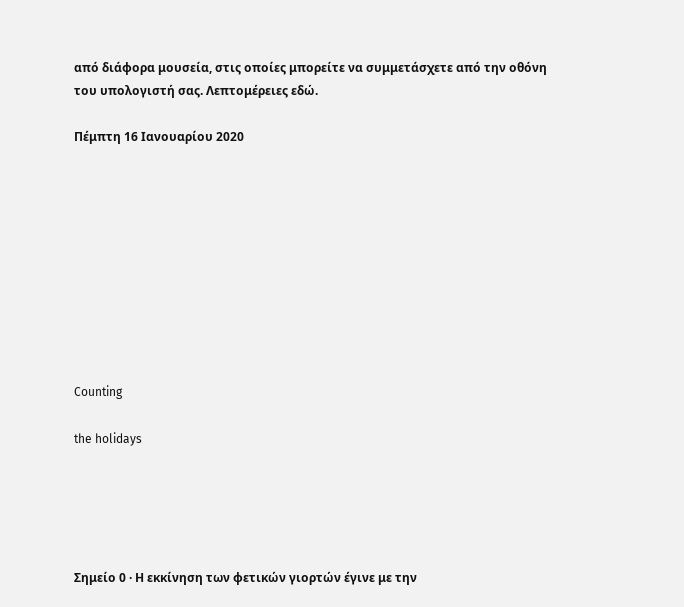από διάφορα μουσεία, στις οποίες μπορείτε να συμμετάσχετε από την οθόνη του υπολογιστή σας. Λεπτομέρειες εδώ.

Πέμπτη 16 Ιανουαρίου 2020










Counting

the holidays





Σημείο 0 · Η εκκίνηση των φετικών γιορτών έγινε με την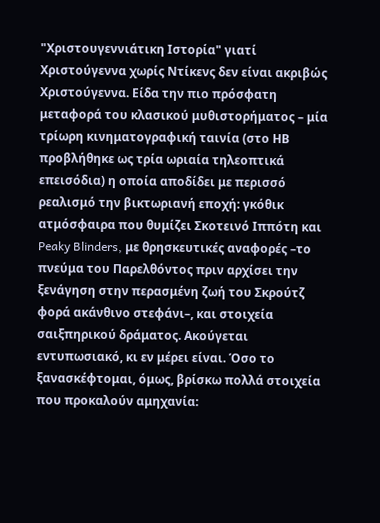"Χριστουγεννιάτικη Ιστορία" γιατί Χριστούγεννα χωρίς Ντίκενς δεν είναι ακριβώς Χριστούγεννα. Είδα την πιο πρόσφατη μεταφορά του κλασικού μυθιστορήματος – μία τρίωρη κινηματογραφική ταινία (στο ΗΒ προβλήθηκε ως τρία ωριαία τηλεοπτικά επεισόδια) η οποία αποδίδει με περισσό ρεαλισμό την βικτωριανή εποχή: γκόθικ ατμόσφαιρα που θυμίζει Σκοτεινό Ιππότη και Peaky Blinders, με θρησκευτικές αναφορές –το πνεύμα του Παρελθόντος πριν αρχίσει την ξενάγηση στην περασμένη ζωή του Σκρούτζ φορά ακάνθινο στεφάνι–, και στοιχεία σαιξπηρικού δράματος. Ακούγεται εντυπωσιακό, κι εν μέρει είναι. Όσο το ξανασκέφτομαι, όμως, βρίσκω πολλά στοιχεία που προκαλούν αμηχανία: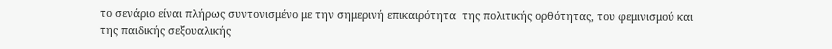το σενάριο είναι πλήρως συντονισμένο με την σημερινή επικαιρότητα  της πολιτικής ορθότητας, του φεμινισμού και της παιδικής σεξουαλικής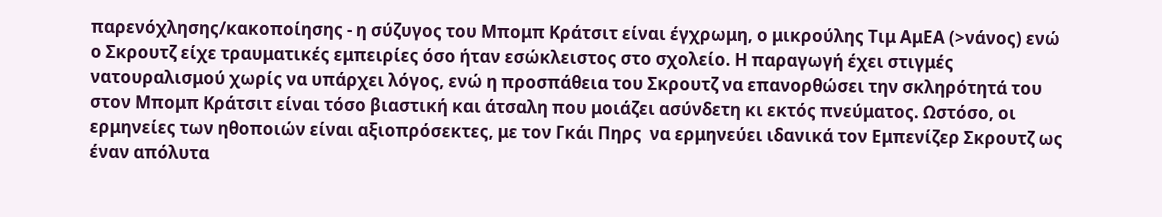παρενόχλησης/κακοποίησης - η σύζυγος του Μπομπ Κράτσιτ είναι έγχρωμη, ο μικρούλης Τιμ ΑμΕΑ (>νάνος) ενώ ο Σκρουτζ είχε τραυματικές εμπειρίες όσο ήταν εσώκλειστος στο σχολείο. Η παραγωγή έχει στιγμές νατουραλισμού χωρίς να υπάρχει λόγος, ενώ η προσπάθεια του Σκρουτζ να επανορθώσει την σκληρότητά του στον Μπομπ Κράτσιτ είναι τόσο βιαστική και άτσαλη που μοιάζει ασύνδετη κι εκτός πνεύματος. Ωστόσο, οι ερμηνείες των ηθοποιών είναι αξιοπρόσεκτες, με τον Γκάι Πηρς  να ερμηνεύει ιδανικά τον Εμπενίζερ Σκρουτζ ως έναν απόλυτα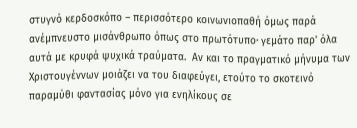στυγνό κερδοσκόπο – περισσότερο κοινωνιοπαθή όμως παρά ανέμπνευστο μισάνθρωπο όπως στο πρωτότυπο· γεμάτο παρ' όλα αυτά με κρυφά ψυχικά τραύματα.  Αν και το πραγματικό μήνυμα των Χριστουγέννων μοιάζει να του διαφεύγει, ετούτο το σκοτεινό παραμύθι φαντασίας μόνο για ενηλίκους σε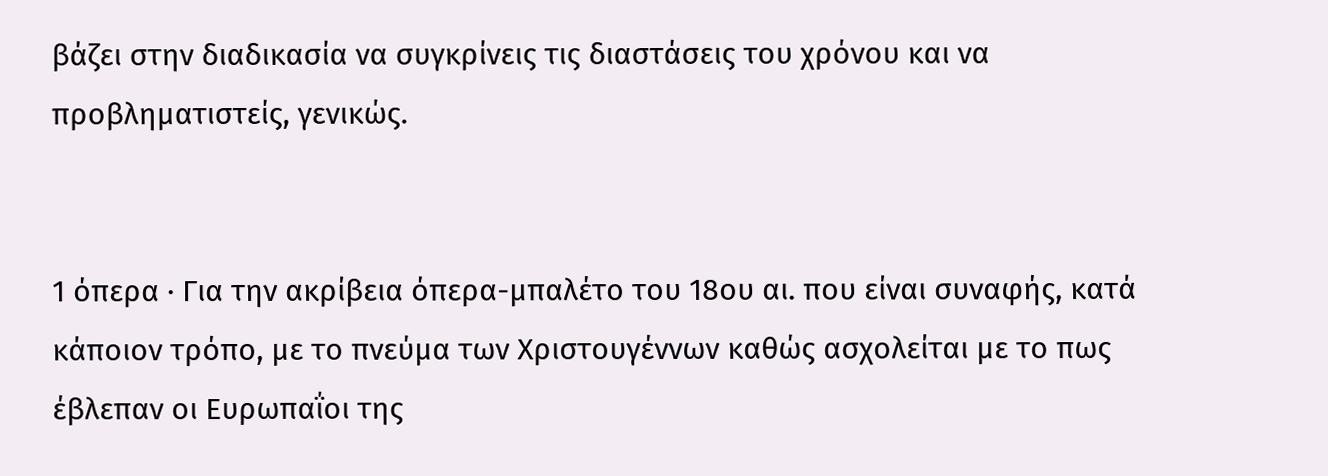βάζει στην διαδικασία να συγκρίνεις τις διαστάσεις του χρόνου και να προβληματιστείς, γενικώς.


1 όπερα · Για την ακρίβεια όπερα-μπαλέτο του 18ου αι. που είναι συναφής, κατά κάποιον τρόπο, με το πνεύμα των Χριστουγέννων καθώς ασχολείται με το πως έβλεπαν οι Ευρωπαΐοι της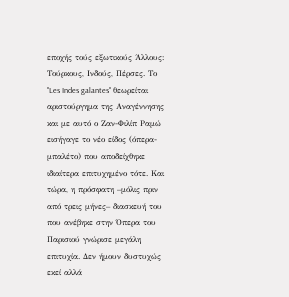εποχής τούς εξωτικούς Άλλους: Τούρκους, Ινδούς, Πέρσες. Το "Les Indes galantes" θεωρείται αριστούργημα της Αναγέννησης και με αυτό ο Ζαν-Φιλίπ Ραμώ εισήγαγε το νέο είδος (όπερα-μπαλέτο) που αποδείχθηκε ιδιαίτερα επιτυχημένο τότε. Και τώρα, η πρόσφατη –μόλις πριν από τρεις μήνες– διασκευή του που ανέβηκε στην Όπερα του Παρισιού γνώρισε μεγάλη επιτυχία. Δεν ήμουν δυστυχώς εκεί αλλά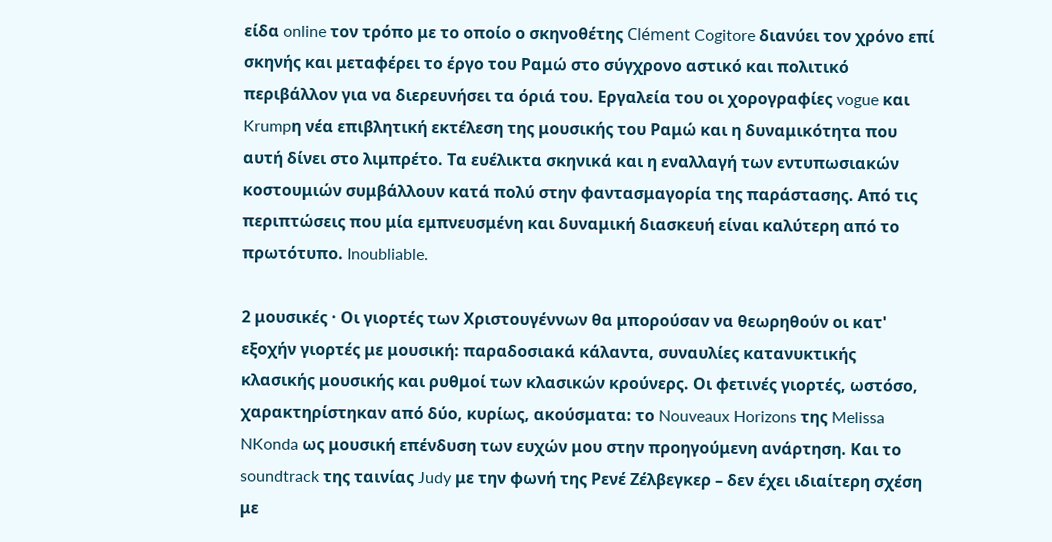είδα online τον τρόπο με το οποίο ο σκηνοθέτης Clément Cogitore διανύει τον χρόνο επί σκηνής και μεταφέρει το έργο του Ραμώ στο σύγχρονο αστικό και πολιτικό περιβάλλον για να διερευνήσει τα όριά του. Εργαλεία του οι χορογραφίες vogue και Krumpη νέα επιβλητική εκτέλεση της μουσικής του Ραμώ και η δυναμικότητα που αυτή δίνει στο λιμπρέτο. Τα ευέλικτα σκηνικά και η εναλλαγή των εντυπωσιακών κοστουμιών συμβάλλουν κατά πολύ στην φαντασμαγορία της παράστασης. Από τις περιπτώσεις που μία εμπνευσμένη και δυναμική διασκευή είναι καλύτερη από το πρωτότυπο. Inoubliable.

2 μουσικές · Οι γιορτές των Χριστουγέννων θα μπορούσαν να θεωρηθούν οι κατ' εξοχήν γιορτές με μουσική: παραδοσιακά κάλαντα, συναυλίες κατανυκτικής κλασικής μουσικής και ρυθμοί των κλασικών κρούνερς. Οι φετινές γιορτές, ωστόσο, χαρακτηρίστηκαν από δύο, κυρίως, ακούσματα: το Nouveaux Horizons της Melissa NKonda ως μουσική επένδυση των ευχών μου στην προηγούμενη ανάρτηση. Και το soundtrack της ταινίας Judy με την φωνή της Ρενέ Ζέλβεγκερ – δεν έχει ιδιαίτερη σχέση με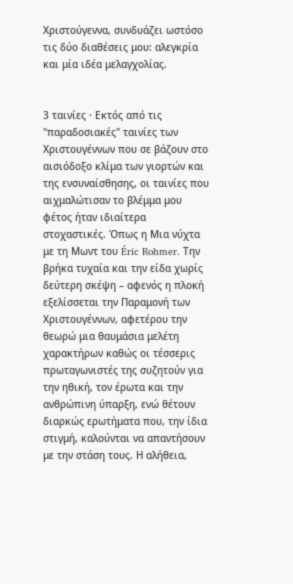Χριστούγεννα, συνδυάζει ωστόσο τις δύο διαθέσεις μου: αλεγκρία και μία ιδέα μελαγχολίας.


3 ταινίες · Εκτός από τις "παραδοσιακές" ταινίες των Χριστουγέννων που σε βάζουν στο αισιόδοξο κλίμα των γιορτών και της ενσυναίσθησης, οι ταινίες που αιχμαλώτισαν το βλέμμα μου φέτος ήταν ιδιαίτερα στοχαστικές. Όπως η Μια νύχτα με τη Μωντ του Éric Rohmer. Την βρήκα τυχαία και την είδα χωρίς δεύτερη σκέψη – αφενός η πλοκή εξελίσσεται την Παραμονή των Χριστουγέννων, αφετέρου την θεωρώ μια θαυμάσια μελέτη χαρακτήρων καθώς οι τέσσερις πρωταγωνιστές της συζητούν για την ηθική, τον έρωτα και την ανθρώπινη ύπαρξη, ενώ θέτουν διαρκώς ερωτήματα που, την ίδια στιγμή, καλούνται να απαντήσουν με την στάση τους. Η αλήθεια,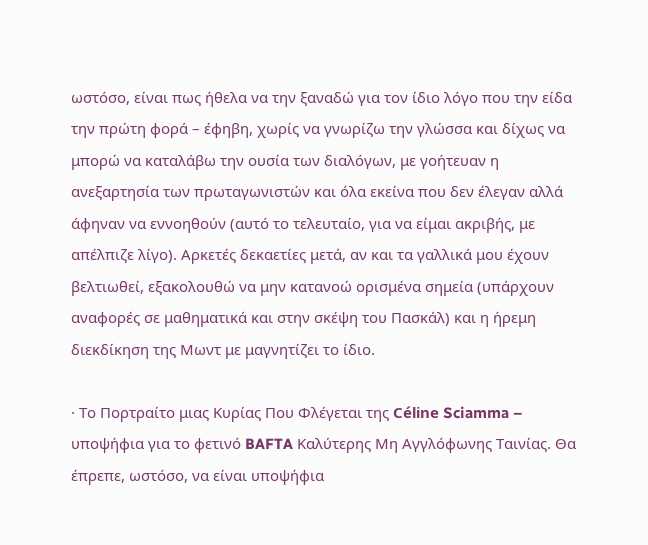ωστόσο, είναι πως ήθελα να την ξαναδώ για τον ίδιο λόγο που την είδα την πρώτη φορά – έφηβη, χωρίς να γνωρίζω την γλώσσα και δίχως να μπορώ να καταλάβω την ουσία των διαλόγων, με γοήτευαν η ανεξαρτησία των πρωταγωνιστών και όλα εκείνα που δεν έλεγαν αλλά άφηναν να εννοηθούν (αυτό το τελευταίο, για να είμαι ακριβής, με απέλπιζε λίγο). Αρκετές δεκαετίες μετά, αν και τα γαλλικά μου έχουν βελτιωθεί, εξακολουθώ να μην κατανοώ ορισμένα σημεία (υπάρχουν αναφορές σε μαθηματικά και στην σκέψη του Πασκάλ) και η ήρεμη διεκδίκηση της Μωντ με μαγνητίζει το ίδιο.

· Το Πορτραίτο μιας Κυρίας Που Φλέγεται της Céline Sciamma – υποψήφια για το φετινό BAFTA Καλύτερης Μη Αγγλόφωνης Ταινίας. Θα έπρεπε, ωστόσο, να είναι υποψήφια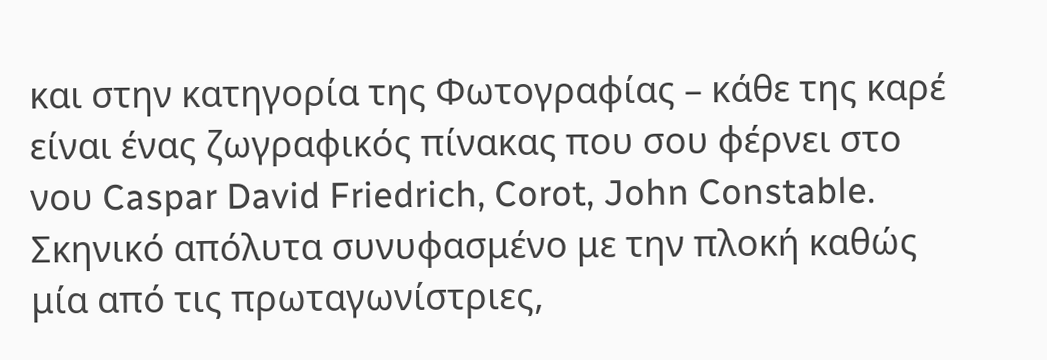και στην κατηγορία της Φωτογραφίας – κάθε της καρέ είναι ένας ζωγραφικός πίνακας που σου φέρνει στο νου Caspar David Friedrich, Corot, John Constable. Σκηνικό απόλυτα συνυφασμένο με την πλοκή καθώς μία από τις πρωταγωνίστριες,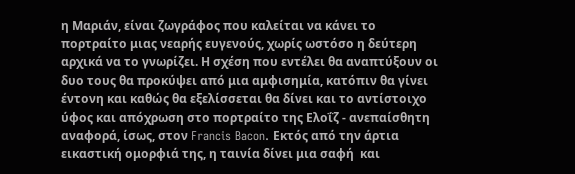η Μαριάν, είναι ζωγράφος που καλείται να κάνει το πορτραίτο μιας νεαρής ευγενούς, χωρίς ωστόσο η δεύτερη αρχικά να το γνωρίζει. Η σχέση που εντέλει θα αναπτύξουν οι δυο τους θα προκύψει από μια αμφισημία, κατόπιν θα γίνει έντονη και καθώς θα εξελίσσεται θα δίνει και το αντίστοιχο ύφος και απόχρωση στο πορτραίτο της Ελοΐζ - ανεπαίσθητη αναφορά, ίσως, στον Francis Bacon. Εκτός από την άρτια εικαστική ομορφιά της, η ταινία δίνει μια σαφή  και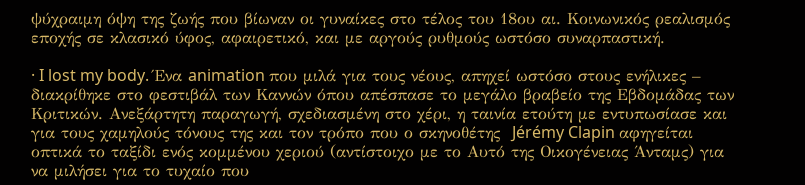ψύχραιμη όψη της ζωής που βίωναν οι γυναίκες στο τέλος του 18ου αι. Κοινωνικός ρεαλισμός εποχής σε κλασικό ύφος, αφαιρετικό, και με αργούς ρυθμούς ωστόσο συναρπαστική.

· I lost my body. Ένα animation που μιλά για τους νέους, απηχεί ωστόσο στους ενήλικες – διακρίθηκε στο φεστιβάλ των Καννών όπου απέσπασε το μεγάλο βραβείο της Εβδομάδας των Κριτικών. Ανεξάρτητη παραγωγή, σχεδιασμένη στο χέρι, η ταινία ετούτη με εντυπωσίασε και για τους χαμηλούς τόνους της και τον τρόπο που ο σκηνοθέτης  Jérémy Clapin αφηγείται οπτικά το ταξίδι ενός κομμένου χεριού (αντίστοιχο με το Αυτό της Οικογένειας Άνταμς) για να μιλήσει για το τυχαίο που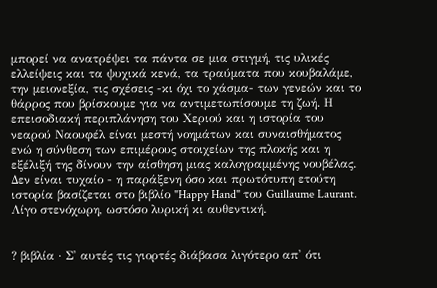μπορεί να ανατρέψει τα πάντα σε μια στιγμή, τις υλικές ελλείψεις και τα ψυχικά κενά, τα τραύματα που κουβαλάμε, την μειονεξία, τις σχέσεις -κι όχι το χάσμα- των γενεών και το θάρρος που βρίσκουμε για να αντιμετωπίσουμε τη ζωή. Η επεισοδιακή περιπλάνηση του Χεριού και η ιστορία του νεαρού Ναουφέλ είναι μεστή νοημάτων και συναισθήματος ενώ η σύνθεση των επιμέρους στοιχείων της πλοκής και η εξέλιξή της δίνουν την αίσθηση μιας καλογραμμένης νουβέλας. Δεν είναι τυχαίο - η παράξενη όσο και πρωτότυπη ετούτη ιστορία βασίζεται στο βιβλίο "Happy Hand" του Guillaume Laurant. Λίγο στενόχωρη, ωστόσο λυρική κι αυθεντική.


? βιβλία · Σ' αυτές τις γιορτές διάβασα λιγότερο απ' ότι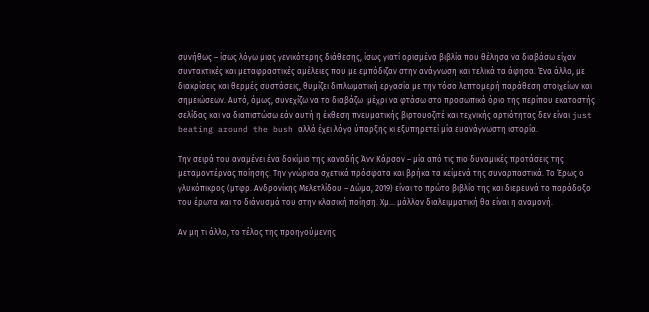συνήθως – ίσως λόγω μιας γενικότερης διάθεσης, ίσως γιατί ορισμένα βιβλία που θέλησα να διαβάσω είχαν συντακτικές και μεταφραστικές αμέλειες που με εμπόδιζαν στην ανάγνωση και τελικά τα άφησα. Ένα άλλο, με διακρίσεις και θερμές συστάσεις, θυμίζει διπλωματική εργασία με την τόσο λεπτομερή παράθεση στοιχείων και  σημειώσεων. Αυτό, όμως, συνεχίζω να το διαβάζω  μέχρι να φτάσω στο προσωπικό όριο της περίπου εκατοστής σελίδας και να διαπιστώσω εάν αυτή η έκθεση πνευματικής βιρτουοζιτέ και τεχνικής αρτιότητας δεν είναι just beating around the bush αλλά έχει λόγο ύπαρξης κι εξυπηρετεί μία ευανάγνωστη ιστορία.

Την σειρά του αναμένει ένα δοκίμιο της καναδής Άνν Κάρσον – μία από τις πιο δυναμικές προτάσεις της μεταμοντέρνας ποίησης. Την γνώρισα σχετικά πρόσφατα και βρήκα τα κείμενά της συναρπαστικά. Το Έρως ο γλυκόπικρος (μτφρ. Ανδρονίκης Μελετλίδου – Δώμα, 2019) είναι το πρώτο βιβλίο της και διερευνά το παράδοξο του έρωτα και το διάνυσμά του στην κλασική ποίηση. Χμ... μάλλον διαλειμματική θα είναι η αναμονή.

Αν μη τι άλλο, το τέλος της προηγούμενης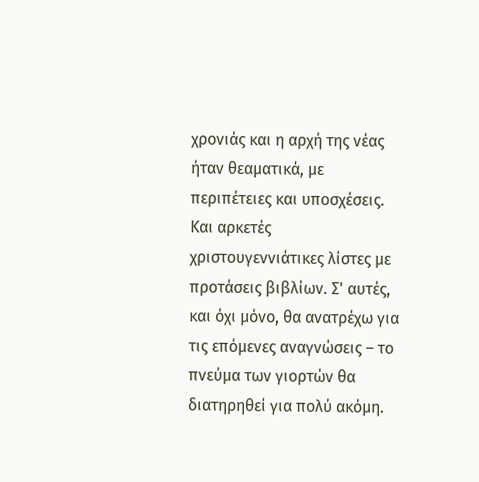χρονιάς και η αρχή της νέας ήταν θεαματικά, με περιπέτειες και υποσχέσεις. Και αρκετές χριστουγεννιάτικες λίστες με προτάσεις βιβλίων. Σ' αυτές, και όχι μόνο, θα ανατρέχω για τις επόμενες αναγνώσεις – το πνεύμα των γιορτών θα διατηρηθεί για πολύ ακόμη.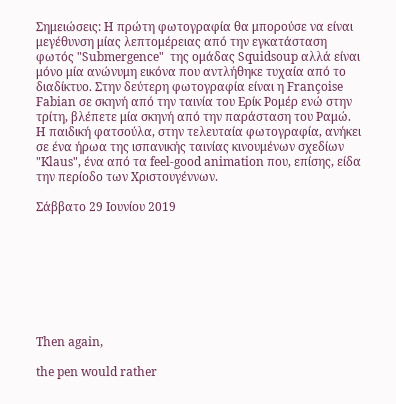Σημειώσεις: Η πρώτη φωτογραφία θα μπορούσε να είναι μεγέθυνση μίας λεπτομέρειας από την εγκατάσταση φωτός "Submergence"  της ομάδας Squidsoup αλλά είναι μόνο μία ανώνυμη εικόνα που αντλήθηκε τυχαία από το διαδίκτυο. Στην δεύτερη φωτογραφία είναι η Françoise Fabian σε σκηνή από την ταινία του Ερίκ Ρομέρ ενώ στην τρίτη, βλέπετε μία σκηνή από την παράσταση του Ραμώ. H παιδική φατσούλα, στην τελευταία φωτογραφία, ανήκει σε ένα ήρωα της ισπανικής ταινίας κινουμένων σχεδίων "Klaus", ένα από τα feel-good animation που, επίσης, είδα την περίοδο των Χριστουγέννων.

Σάββατο 29 Ιουνίου 2019








Then again,

the pen would rather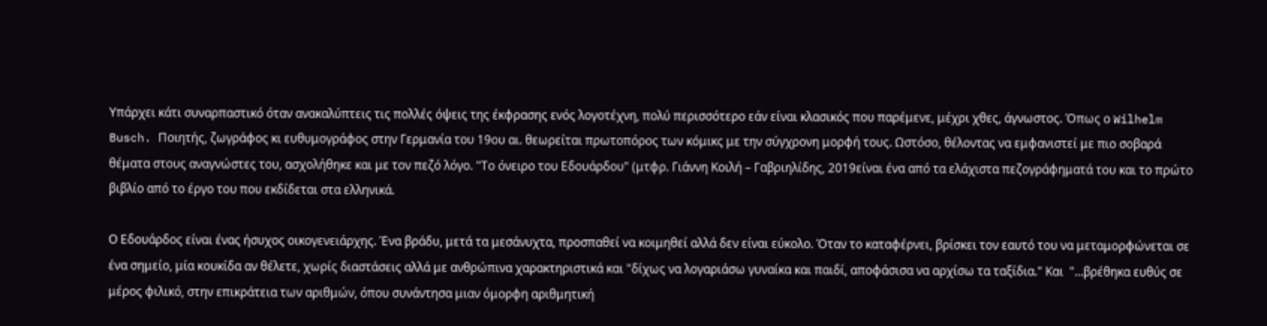Υπάρχει κάτι συναρπαστικό όταν ανακαλύπτεις τις πολλές όψεις της έκφρασης ενός λογοτέχνη, πολύ περισσότερο εάν είναι κλασικός που παρέμενε, μέχρι χθες, άγνωστος. Όπως ο Wilhelm Busch. Ποιητής, ζωγράφος κι ευθυμογράφος στην Γερμανία του 19ου αι. θεωρείται πρωτοπόρος των κόμικς με την σύγχρονη μορφή τους. Ωστόσο, θέλοντας να εμφανιστεί με πιο σοβαρά θέματα στους αναγνώστες του, ασχολήθηκε και με τον πεζό λόγο. "Το όνειρο του Εδουάρδου" (μτφρ. Γιάννη Κοιλή – Γαβριηλίδης, 2019είναι ένα από τα ελάχιστα πεζογράφηματά του και το πρώτο βιβλίο από το έργο του που εκδίδεται στα ελληνικά.

Ο Εδουάρδος είναι ένας ήσυχος οικογενειάρχης. Ένα βράδυ, μετά τα μεσάνυχτα, προσπαθεί να κοιμηθεί αλλά δεν είναι εύκολο. Όταν το καταφέρνει, βρίσκει τον εαυτό του να μεταμορφώνεται σε ένα σημείο, μία κουκίδα αν θέλετε, χωρίς διαστάσεις αλλά με ανθρώπινα χαρακτηριστικά και "δίχως να λογαριάσω γυναίκα και παιδί, αποφάσισα να αρχίσω τα ταξίδια." Και  "...βρέθηκα ευθύς σε μέρος φιλικό, στην επικράτεια των αριθμών, όπου συνάντησα μιαν όμορφη αριθμητική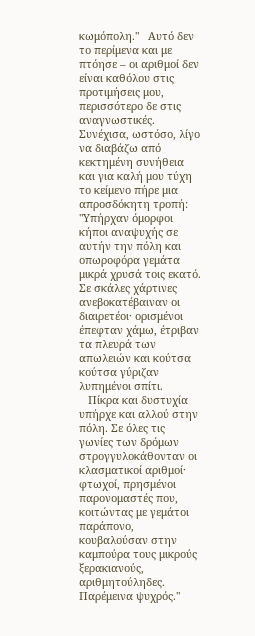κωμόπολη."   Αυτό δεν το περίμενα και με πτόησε – οι αριθμοί δεν είναι καθόλου στις προτιμήσεις μου, περισσότερο δε στις αναγνωστικές. Συνέχισα, ωστόσο, λίγο να διαβάζω από κεκτημένη συνήθεια και για καλή μου τύχη το κείμενο πήρε μια απροσδόκητη τροπή: "Υπήρχαν όμορφοι κήποι αναψυχής σε αυτήν την πόλη και οπωροφόρα γεμάτα μικρά χρυσά τοις εκατό. Σε σκάλες χάρτινες ανεβοκατέβαιναν οι διαιρετέοι· ορισμένοι έπεφταν χάμω, έτριβαν τα πλευρά των απωλειών και κούτσα κούτσα γύριζαν λυπημένοι σπίτι.
   Πίκρα και δυστυχία υπήρχε και αλλού στην πόλη. Σε όλες τις γωνίες των δρόμων στρογγυλοκάθονταν οι κλασματικοί αριθμοί· φτωχοί, πρησμένοι παρονομαστές που, κοιτώντας με γεμάτοι παράπονο, κουβαλούσαν στην καμπούρα τους μικρούς ξερακιανούς, αριθμητούληδες. Παρέμεινα ψυχρός."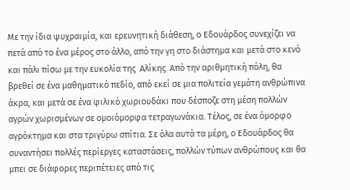Με την ίδια ψυχραιμία, και ερευνητική διάθεση, ο Εδουάρδος συνεχίζει να πετά από το ένα μέρος στο άλλο, από την γη στο διάστημα και μετά στο κενό και πάλι πίσω με την ευκολία της  Αλίκης. Από την αριθμητική πόλη, θα βρεθεί σε ένα μαθηματικό πεδίο, από εκεί σε μια πολιτεία γεμάτη ανθρώπινα άκρα, και μετά σε ένα φιλικό χωριουδάκι που δέσποζε στη μέση πολλών αγρών χωρισμένων σε ομοιόμορφα τετραγωνάκια. Τέλος, σε ένα όμορφο αγρόκτημα και στα τριγύρω σπίτια. Σε όλα αυτά τα μέρη, ο Εδουάρδος θα συναντήσει πολλές περίεργες καταστάσεις, πολλών τύπων ανθρώπους και θα μπει σε διάφορες περιπέτειες από τις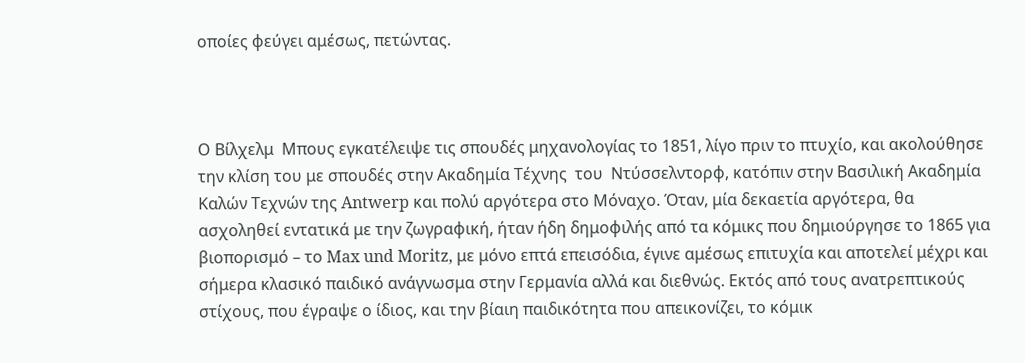οποίες φεύγει αμέσως, πετώντας.



Ο Βίλχελμ  Μπους εγκατέλειψε τις σπουδές μηχανολογίας το 1851, λίγο πριν το πτυχίο, και ακολούθησε την κλίση του με σπουδές στην Ακαδημία Τέχνης  του  Ντύσσελντορφ, κατόπιν στην Βασιλική Ακαδημία Καλών Τεχνών της Antwerp και πολύ αργότερα στο Μόναχο. Όταν, μία δεκαετία αργότερα, θα ασχοληθεί εντατικά με την ζωγραφική, ήταν ήδη δημοφιλής από τα κόμικς που δημιούργησε το 1865 για βιοπορισμό – το Max und Moritz, με μόνο επτά επεισόδια, έγινε αμέσως επιτυχία και αποτελεί μέχρι και σήμερα κλασικό παιδικό ανάγνωσμα στην Γερμανία αλλά και διεθνώς. Εκτός από τους ανατρεπτικούς στίχους, που έγραψε ο ίδιος, και την βίαιη παιδικότητα που απεικονίζει, το κόμικ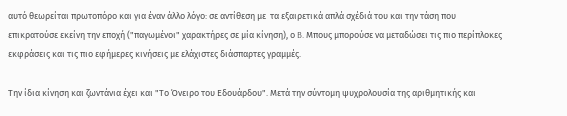αυτό θεωρείται πρωτοπόρο και για έναν άλλο λόγο: σε αντίθεση με  τα εξαιρετικά απλά σχέδιά του και την τάση που επικρατούσε εκείνη την εποχή ("παγωμένοι" χαρακτήρες σε μία κίνηση), ο B. Μπους μπορούσε να μεταδώσει τις πιο περίπλοκες εκφράσεις και τις πιο εφήμερες κινήσεις με ελάχιστες διάσπαρτες γραμμές.

Την ίδια κίνηση και ζωντάνια έχει και "Το Όνειρο του Εδουάρδου". Μετά την σύντομη ψυχρολουσία της αριθμητικής και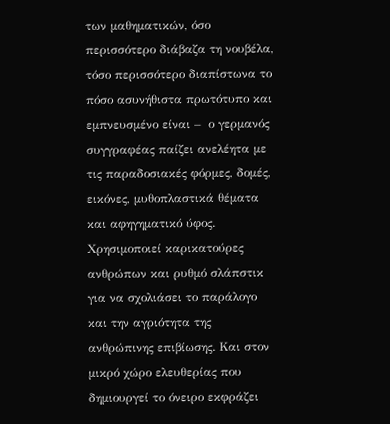των μαθηματικών, όσο περισσότερο διάβαζα τη νουβέλα, τόσο περισσότερο διαπίστωνα το πόσο ασυνήθιστα πρωτότυπο και εμπνευσμένο είναι –  ο γερμανός συγγραφέας παίζει ανελέητα με τις παραδοσιακές φόρμες, δομές, εικόνες, μυθοπλαστικά θέματα και αφηγηματικό ύφος. Χρησιμοποιεί καρικατούρες ανθρώπων και ρυθμό σλάπστικ για να σχολιάσει το παράλογο και την αγριότητα της ανθρώπινης επιβίωσης. Και στον μικρό χώρο ελευθερίας που δημιουργεί το όνειρο εκφράζει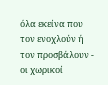όλα εκείνα που τον ενοχλούν ή τον προσβάλουν - οι χωρικοί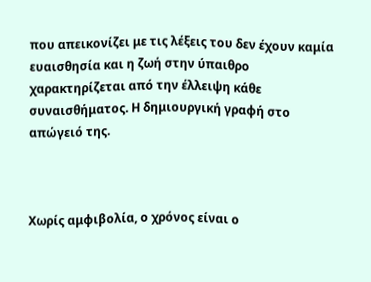που απεικονίζει με τις λέξεις του δεν έχουν καμία ευαισθησία και η ζωή στην ύπαιθρο χαρακτηρίζεται από την έλλειψη κάθε συναισθήματος. Η δημιουργική γραφή στο απώγειό της.



Χωρίς αμφιβολία, ο χρόνος είναι ο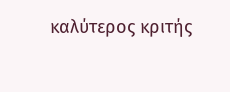καλύτερος κριτής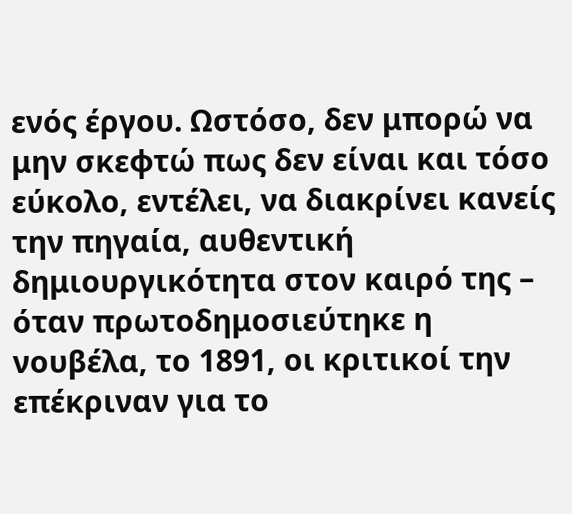ενός έργου. Ωστόσο, δεν μπορώ να μην σκεφτώ πως δεν είναι και τόσο εύκολο, εντέλει, να διακρίνει κανείς την πηγαία, αυθεντική δημιουργικότητα στον καιρό της – όταν πρωτοδημοσιεύτηκε η νουβέλα, το 1891, οι κριτικοί την επέκριναν για το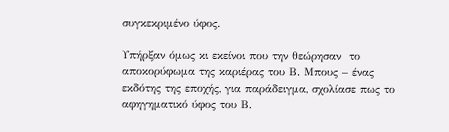συγκεκριμένο ύφος.

Υπήρξαν όμως κι εκείνοι που την θεώρησαν  το αποκορύφωμα της καριέρας του Β. Μπους – ένας εκδότης της εποχής, για παράδειγμα, σχολίασε πως το αφηγηματικό ύφος του Β.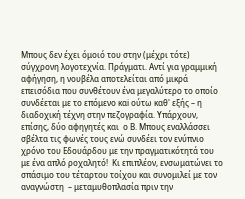Μπους δεν έχει όμοιό του στην (μέχρι τότε) σύγχρονη λογοτεχνία. Πράγματι. Αντί για γραμμική αφήγηση, η νουβέλα αποτελείται από μικρά επεισόδια που συνθέτουν ένα μεγαλύτερο το οποίο συνδέεται με το επόμενο καi ούτω καθ' εξής – η διαδοχική τέχνη στην πεζογραφία. Υπάρχουν, επίσης, δύο αφηγητές και  ο Β. Μπους εναλλάσσει σβέλτα τις φωνές τους ενώ συνδέει τον ενύπνιο χρόνο του Εδουάρδου με την πραγματικότητά του με ένα απλό ροχαλητό!  Κι επιπλέον, ενσωματώνει το σπάσιμο του τέταρτου τοίχου και συνομιλεί με τον αναγνώστη  – μεταμυθοπλασία πριν την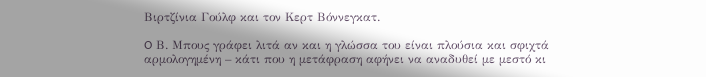Βιρτζίνια Γούλφ και τον Κερτ Βόννεγκατ.

O Β. Μπους γράφει λιτά αν και η γλώσσα του είναι πλούσια και σφιχτά αρμολογημένη – κάτι που η μετάφραση αφήνει να αναδυθεί με μεστό κι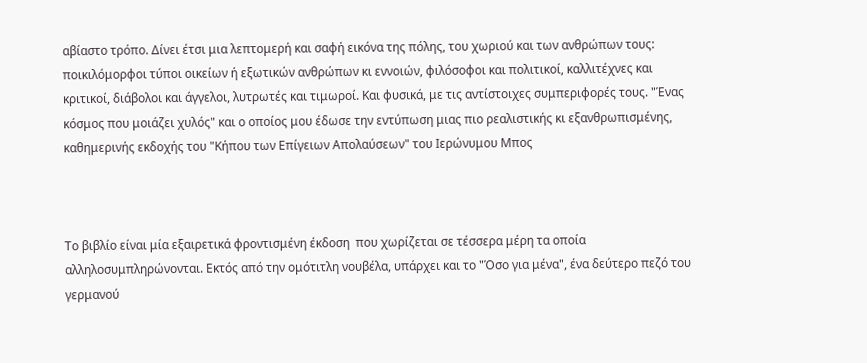αβίαστο τρόπο. Δίνει έτσι μια λεπτομερή και σαφή εικόνα της πόλης, του χωριού και των ανθρώπων τους: ποικιλόμορφοι τύποι οικείων ή εξωτικών ανθρώπων κι εννοιών, φιλόσοφοι και πολιτικοί, καλλιτέχνες και κριτικοί, διάβολοι και άγγελοι, λυτρωτές και τιμωροί. Και φυσικά, με τις αντίστοιχες συμπεριφορές τους. "Ένας κόσμος που μοιάζει χυλός" και ο οποίος μου έδωσε την εντύπωση μιας πιο ρεαλιστικής κι εξανθρωπισμένης, καθημερινής εκδοχής του "Κήπου των Επίγειων Απολαύσεων" του Ιερώνυμου Μπος



Το βιβλίο είναι μία εξαιρετικά φροντισμένη έκδοση  που χωρίζεται σε τέσσερα μέρη τα οποία αλληλοσυμπληρώνονται. Εκτός από την ομότιτλη νουβέλα, υπάρχει και το "Όσο για μένα", ένα δεύτερο πεζό του γερμανού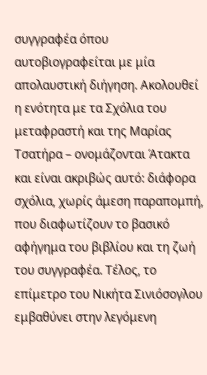συγγραφέα όπου αυτοβιογραφείται με μία απολαυστική διήγηση. Ακολουθεί η ενότητα με τα Σχόλια του μεταφραστή και της Μαρίας Τσατήρα – ονομάζονται Άτακτα και είναι ακριβώς αυτό: διάφορα σχόλια, χωρίς άμεση παραπομπή, που διαφωτίζουν το βασικό αφήγημα του βιβλίου και τη ζωή του συγγραφέα. Τέλος, το επίμετρο του Νικήτα Σινιόσογλου εμβαθύνει στην λεγόμενη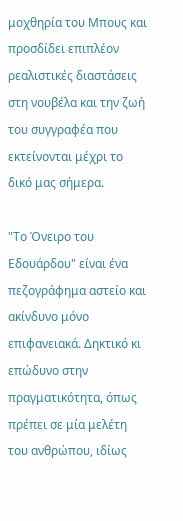μοχθηρία του Μπους και προσδίδει επιπλέον ρεαλιστικές διαστάσεις στη νουβέλα και την ζωή του συγγραφέα που εκτείνονται μέχρι το δικό μας σήμερα.

"Το Όνειρο του Εδουάρδου" είναι ένα πεζογράφημα αστείο και ακίνδυνο μόνο επιφανειακά. Δηκτικό κι επώδυνο στην πραγματικότητα, όπως πρέπει σε μία μελέτη του ανθρώπου, ιδίως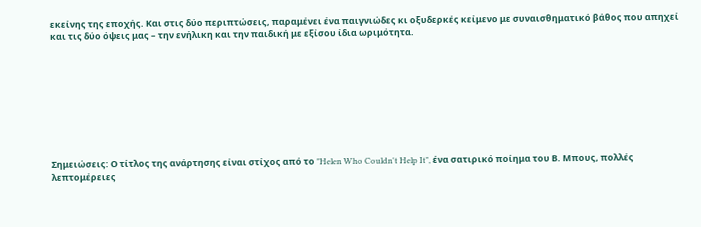εκείνης της εποχής. Και στις δύο περιπτώσεις, παραμένει ένα παιγνιώδες κι οξυδερκές κείμενο με συναισθηματικό βάθος που απηχεί και τις δύο όψεις μας – την ενήλικη και την παιδική με εξίσου ίδια ωριμότητα.









Σημειώσεις: Ο τίτλος της ανάρτησης είναι στίχος από το "Helen Who Couldn't Help It", ένα σατιρικό ποίημα του Β. Μπους, πολλές λεπτομέρειες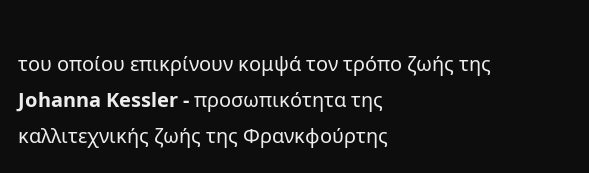του οποίου επικρίνουν κομψά τον τρόπο ζωής της Johanna Kessler - προσωπικότητα της καλλιτεχνικής ζωής της Φρανκφούρτης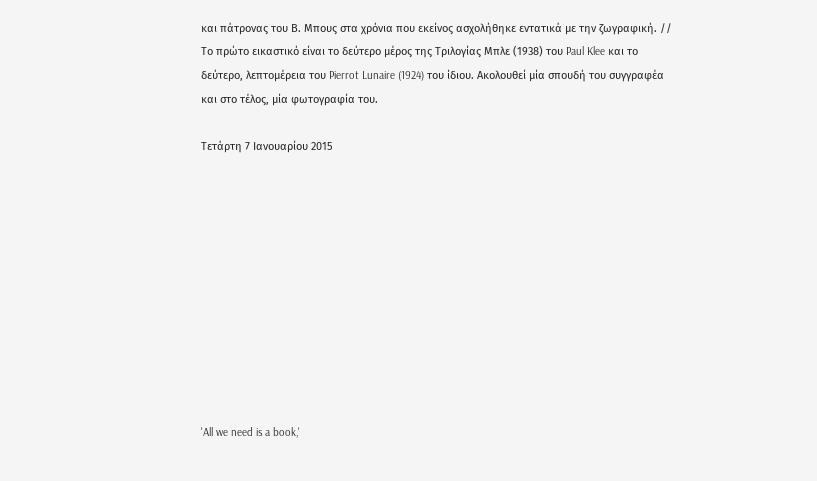και πάτρονας του Β. Μπους στα χρόνια που εκείνος ασχολήθηκε εντατικά με την ζωγραφική. // Το πρώτο εικαστικό είναι το δεύτερο μέρος της Τριλογίας Μπλε (1938) του Paul Klee και το δεύτερο, λεπτομέρεια του Pierrot Lunaire (1924) του ίδιου. Ακολουθεί μία σπουδή του συγγραφέα και στο τέλος, μία φωτογραφία του.

Τετάρτη 7 Ιανουαρίου 2015











'All we need is a book,'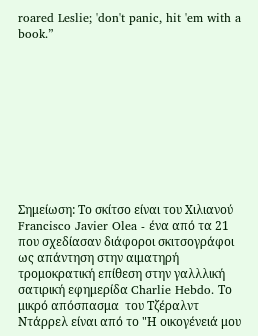roared Leslie; 'don't panic, hit 'em with a book.”










Σημείωση: Το σκίτσο είναι του Χιλιανού Francisco Javier Olea - ένα από τα 21 που σχεδίασαν διάφοροι σκιτσογράφοι ως απάντηση στην αιματηρή τρομοκρατική επίθεση στην γαλλλική σατιρική εφημερίδα Charlie Hebdo. Το μικρό απόσπασμα  του Τζέραλντ Ντάρρελ είναι από το "Η οικογένειά μου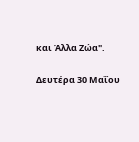και Άλλα Ζώα".

Δευτέρα 30 Μαΐου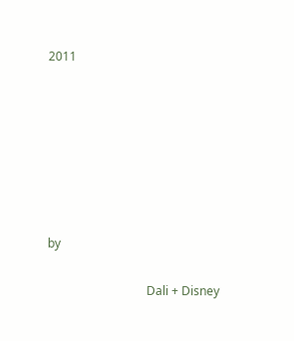2011







by

                                 Dali + Disney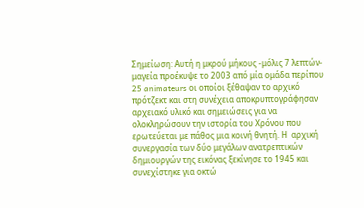Σημείωση: Αυτή η μκρού μήκους -μόλις 7 λεπτών- μαγεία προέκυψε το 2003 από μία ομάδα περίπου 25 animateurs οι οποίοι ξέθαψαν το αρχικό πρότζεκτ και στη συνέχεια αποκρυπτογράφησαν αρχειακό υλικό και σημειώσεις για να ολοκληρώσουν την ιστορία του Χρόνου που ερωτεύεται με πάθος μια κοινή θνητή. Η  αρχική  συνεργασία των δύο μεγάλων ανατρεπτικών δημιουργών της εικόνας ξεκίνησε το 1945 και συνεχίστηκε για οκτώ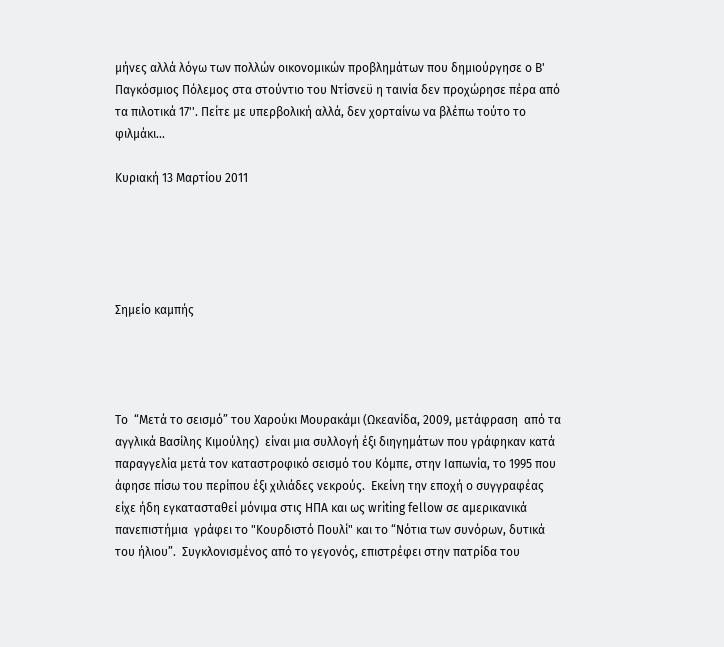μήνες αλλά λόγω των πολλών οικονομικών προβλημάτων που δημιούργησε ο Β' Παγκόσμιος Πόλεμος στα στούντιο του Ντίσνεϋ η ταινία δεν προχώρησε πέρα από τα πιλοτικά 17''. Πείτε με υπερβολική αλλά, δεν χορταίνω να βλέπω τούτο το φιλμάκι...

Κυριακή 13 Μαρτίου 2011





Σημείο καμπής




Το  “Μετά το σεισμό” του Χαρούκι Μουρακάμι (Ωκεανίδα, 2009, μετάφραση  από τα αγγλικά Βασίλης Κιμούλης)  είναι μια συλλογή έξι διηγημάτων που γράφηκαν κατά παραγγελία μετά τον καταστροφικό σεισμό του Κόμπε, στην Ιαπωνία, το 1995 που άφησε πίσω του περίπου έξι χιλιάδες νεκρούς.  Εκείνη την εποχή ο συγγραφέας  είχε ήδη εγκατασταθεί μόνιμα στις ΗΠΑ και ως writing fellow σε αμερικανικά πανεπιστήμια  γράφει το "Κουρδιστό Πουλί" και το “Νότια των συνόρων, δυτικά του ήλιου”.  Συγκλονισμένος από το γεγονός, επιστρέφει στην πατρίδα του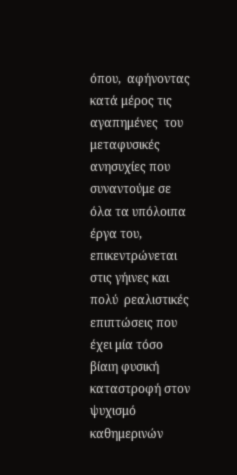όπου,  αφήνοντας κατά μέρος τις αγαπημένες  του μεταφυσικές ανησυχίες που συναντούμε σε όλα τα υπόλοιπα έργα του, επικεντρώνεται στις γήινες και πολύ  ρεαλιστικές επιπτώσεις που έχει μία τόσο βίαιη φυσική καταστροφή στον ψυχισμό καθημερινών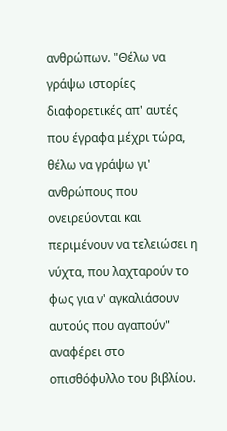ανθρώπων. "Θέλω να γράψω ιστορίες διαφορετικές απ' αυτές που έγραφα μέχρι τώρα, θέλω να γράψω γι' ανθρώπους που ονειρεύονται και περιμένουν να τελειώσει η νύχτα, που λαχταρούν το φως για ν' αγκαλιάσουν αυτούς που αγαπούν" αναφέρει στο οπισθόφυλλο του βιβλίου.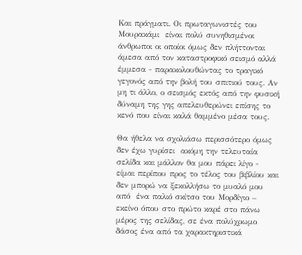Και πράγματι. Οι πρωταγωνιστές του Μουρακάμι  είναι πολύ συνηθισμένοι άνθρωποι οι οποίοι όμως δεν πλήττονται άμεσα από τον καταστροφικό σεισμό αλλά έμμεσα - παρακολουθώντας το τραγικό γεγονός από την βολή του σπιτιού τους. Αν μη τι άλλο, ο σεισμός εκτός από την φυσική δύναμη της γης απελευθερώνει επίσης το κενό που είναι καλά θαμμένο μέσα τους.

Θα ήθελα να σχολιάσω περισσότερο όμως δεν έχω γυρίσει  ακόμη την τελευταία σελίδα και μάλλον θα μου πάρει λίγο - είμαι περίπου προς το τέλος του βιβλίου και δεν μπορώ να ξεκολλήσω το μυαλό μου από  ένα παλιό σκίτσο του Μορδίγιο – εκείνο όπου στο πρώτο καρέ στο πάνω μέρος της σελίδας, σε ένα πολύχρωμο δάσος ένα από τα χαρακτηριστικά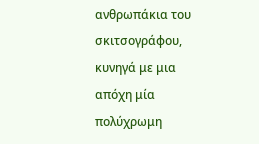ανθρωπάκια του σκιτσογράφου, κυνηγά με μια απόχη μία πολύχρωμη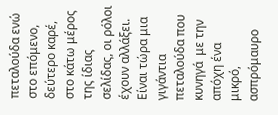πεταλούδα ενώ στο επόμενο,  δεύτερο καρέ, στο κάτω μέρος της ίδιας σελίδας, οι ρόλοι έχουν αλλάξει. Είναι τώρα μια γιγάντια πεταλούδα που κυνηγά  με την απόχη ένα μικρό, ασπρόμαυρο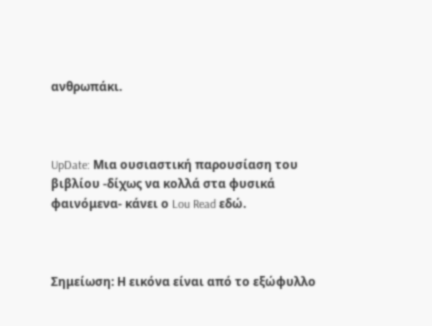ανθρωπάκι.



UpDate: Μια ουσιαστική παρουσίαση του βιβλίου -δίχως να κολλά στα φυσικά φαινόμενα- κάνει ο Lou Read εδώ.



Σημείωση: Η εικόνα είναι από το εξώφυλλο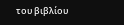του βιβλίου